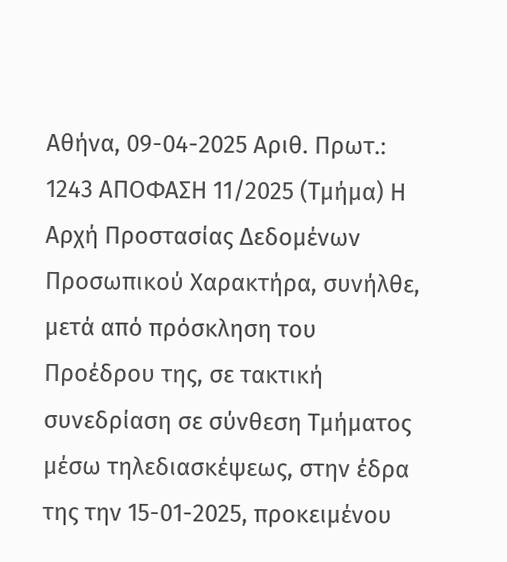Αθήνα, 09-04-2025 Αριθ. Πρωτ.: 1243 ΑΠΟΦΑΣΗ 11/2025 (Τμήμα) Η Αρχή Προστασίας Δεδομένων Προσωπικού Χαρακτήρα, συνήλθε, μετά από πρόσκληση του Προέδρου της, σε τακτική συνεδρίαση σε σύνθεση Τμήματος μέσω τηλεδιασκέψεως, στην έδρα της την 15-01-2025, προκειμένου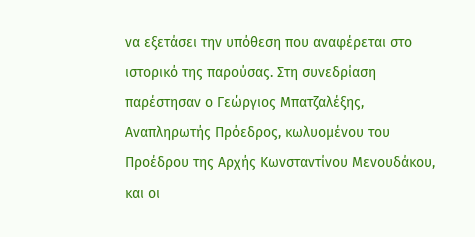να εξετάσει την υπόθεση που αναφέρεται στο ιστορικό της παρούσας. Στη συνεδρίαση παρέστησαν ο Γεώργιος Μπατζαλέξης, Αναπληρωτής Πρόεδρος, κωλυομένου του Προέδρου της Αρχής Κωνσταντίνου Μενουδάκου, και οι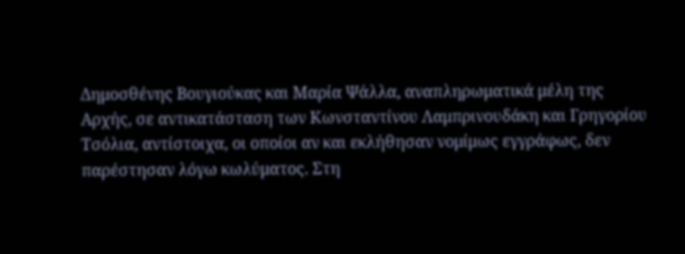Δημοσθένης Βουγιούκας και Μαρία Ψάλλα, αναπληρωματικά μέλη της Αρχής, σε αντικατάσταση των Κωνσταντίνου Λαμπρινουδάκη και Γρηγορίου Τσόλια, αντίστοιχα, οι οποίοι αν και εκλήθησαν νομίμως εγγράφως, δεν παρέστησαν λόγω κωλύματος. Στη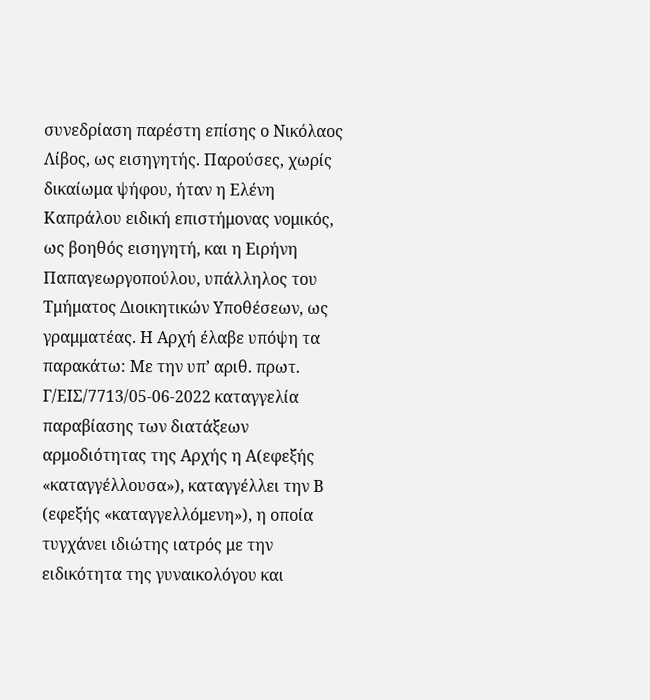συνεδρίαση παρέστη επίσης ο Νικόλαος Λίβος, ως εισηγητής. Παρούσες, χωρίς δικαίωμα ψήφου, ήταν η Ελένη Καπράλου ειδική επιστήμονας νομικός, ως βοηθός εισηγητή, και η Ειρήνη Παπαγεωργοπούλου, υπάλληλος του Τμήματος Διοικητικών Υποθέσεων, ως γραμματέας. Η Αρχή έλαβε υπόψη τα παρακάτω: Με την υπ’ αριθ. πρωτ. Γ/ΕΙΣ/7713/05-06-2022 καταγγελία παραβίασης των διατάξεων αρμοδιότητας της Αρχής η Α(εφεξής «καταγγέλλουσα»), καταγγέλλει την Β (εφεξής «καταγγελλόμενη»), η οποία τυγχάνει ιδιώτης ιατρός με την ειδικότητα της γυναικολόγου και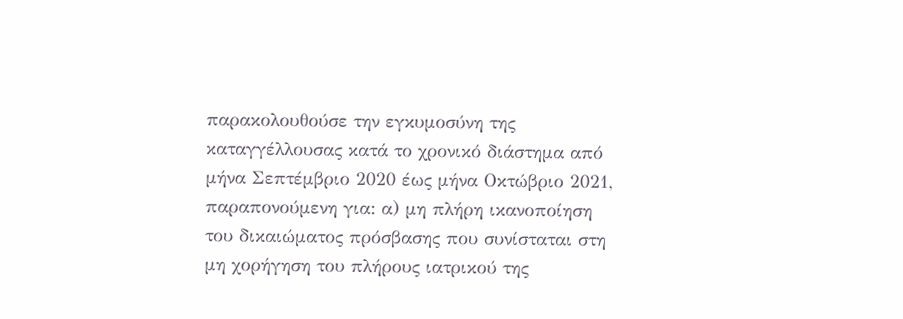παρακολουθούσε την εγκυμοσύνη της καταγγέλλουσας κατά το χρονικό διάστημα από μήνα Σεπτέμβριο 2020 έως μήνα Οκτώβριο 2021, παραπονούμενη για: α) μη πλήρη ικανοποίηση του δικαιώματος πρόσβασης που συνίσταται στη μη χορήγηση του πλήρους ιατρικού της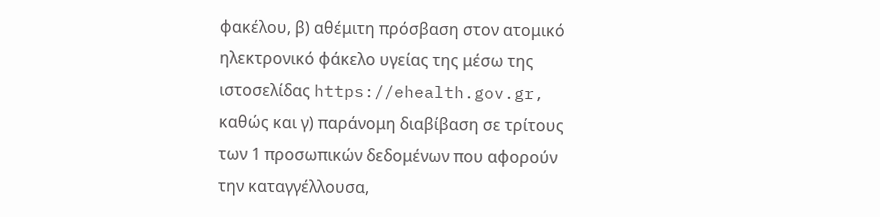φακέλου, β) αθέμιτη πρόσβαση στον ατομικό ηλεκτρονικό φάκελο υγείας της μέσω της ιστοσελίδας https://ehealth.gov.gr, καθώς και γ) παράνομη διαβίβαση σε τρίτους των 1 προσωπικών δεδομένων που αφορούν την καταγγέλλουσα,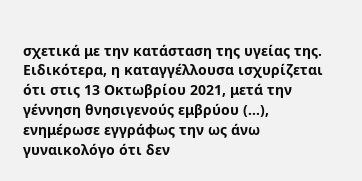σχετικά με την κατάσταση της υγείας της. Ειδικότερα, η καταγγέλλουσα ισχυρίζεται ότι στις 13 Οκτωβρίου 2021, μετά την γέννηση θνησιγενούς εμβρύου (…), ενημέρωσε εγγράφως την ως άνω γυναικολόγο ότι δεν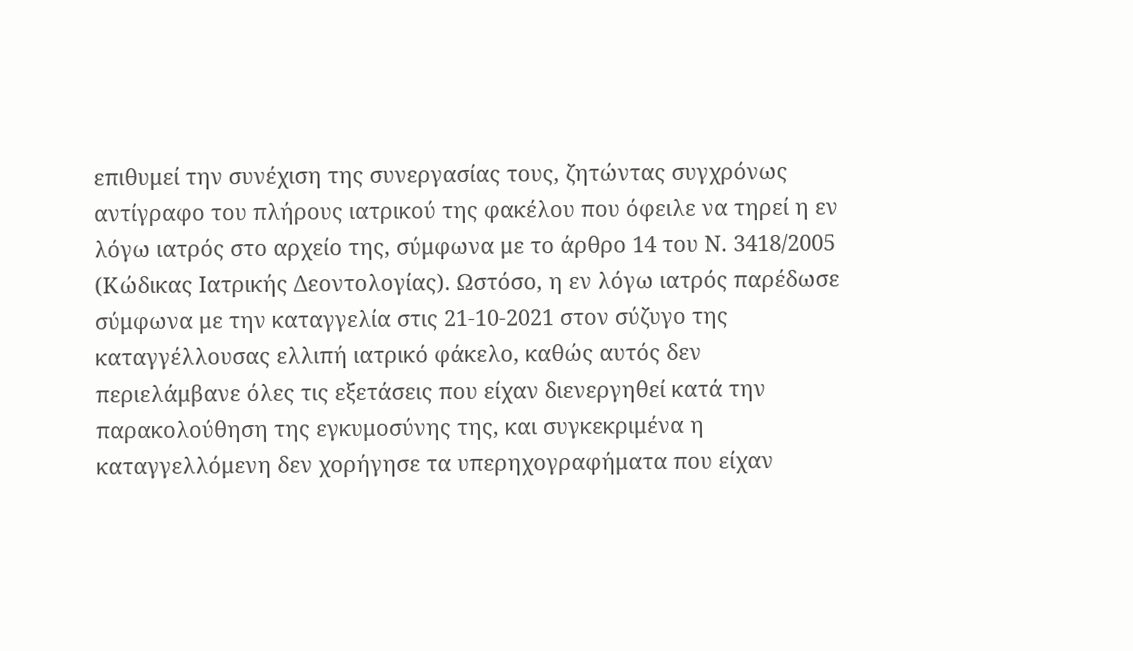επιθυμεί την συνέχιση της συνεργασίας τους, ζητώντας συγχρόνως αντίγραφο του πλήρους ιατρικού της φακέλου που όφειλε να τηρεί η εν λόγω ιατρός στο αρχείο της, σύμφωνα με το άρθρο 14 του Ν. 3418/2005 (Κώδικας Ιατρικής Δεοντολογίας). Ωστόσο, η εν λόγω ιατρός παρέδωσε σύμφωνα με την καταγγελία στις 21-10-2021 στον σύζυγο της καταγγέλλουσας ελλιπή ιατρικό φάκελο, καθώς αυτός δεν περιελάμβανε όλες τις εξετάσεις που είχαν διενεργηθεί κατά την παρακολούθηση της εγκυμοσύνης της, και συγκεκριμένα η καταγγελλόμενη δεν χορήγησε τα υπερηχογραφήματα που είχαν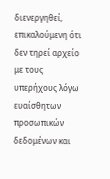διενεργηθεί, επικαλούμενη ότι δεν τηρεί αρχείο με τους υπερήχους λόγω ευαίσθητων προσωπικών δεδομένων και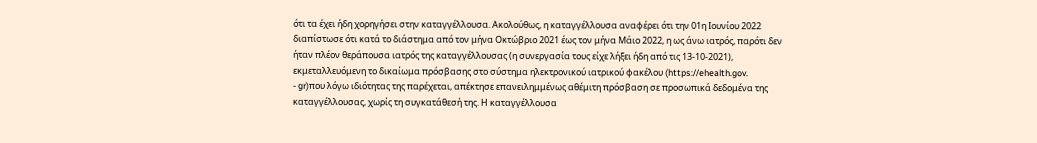ότι τα έχει ήδη χορηγήσει στην καταγγέλλουσα. Ακολούθως, η καταγγέλλουσα αναφέρει ότι την 01η Ιουνίου 2022 διαπίστωσε ότι κατά το διάστημα από τον μήνα Οκτώβριο 2021 έως τον μήνα Μάιο 2022, η ως άνω ιατρός, παρότι δεν ήταν πλέον θεράπουσα ιατρός της καταγγέλλουσας (η συνεργασία τους είχε λήξει ήδη από τις 13-10-2021), εκμεταλλευόμενη το δικαίωμα πρόσβασης στο σύστημα ηλεκτρονικού ιατρικού φακέλου (https://ehealth.gov.
- gr)που λόγω ιδιότητας της παρέχεται, απέκτησε επανειλημμένως αθέμιτη πρόσβαση σε προσωπικά δεδομένα της καταγγέλλουσας, χωρίς τη συγκατάθεσή της. Η καταγγέλλουσα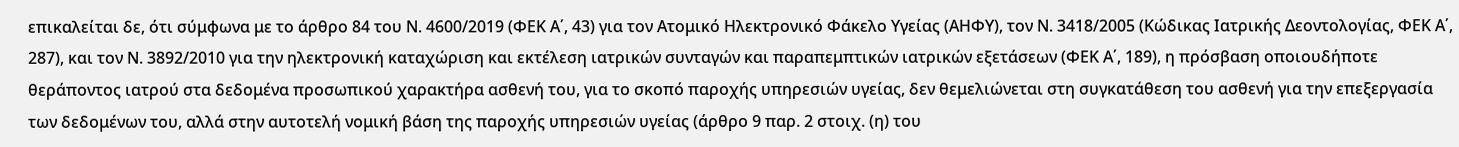επικαλείται δε, ότι σύμφωνα με το άρθρο 84 του Ν. 4600/2019 (ΦΕΚ Α΄, 43) για τον Ατομικό Ηλεκτρονικό Φάκελο Υγείας (ΑΗΦΥ), τον Ν. 3418/2005 (Κώδικας Ιατρικής Δεοντολογίας, ΦΕΚ Α΄, 287), και τον Ν. 3892/2010 για την ηλεκτρονική καταχώριση και εκτέλεση ιατρικών συνταγών και παραπεμπτικών ιατρικών εξετάσεων (ΦΕΚ Α΄, 189), η πρόσβαση οποιουδήποτε θεράποντος ιατρού στα δεδομένα προσωπικού χαρακτήρα ασθενή του, για το σκοπό παροχής υπηρεσιών υγείας, δεν θεμελιώνεται στη συγκατάθεση του ασθενή για την επεξεργασία των δεδομένων του, αλλά στην αυτοτελή νομική βάση της παροχής υπηρεσιών υγείας (άρθρο 9 παρ. 2 στοιχ. (η) του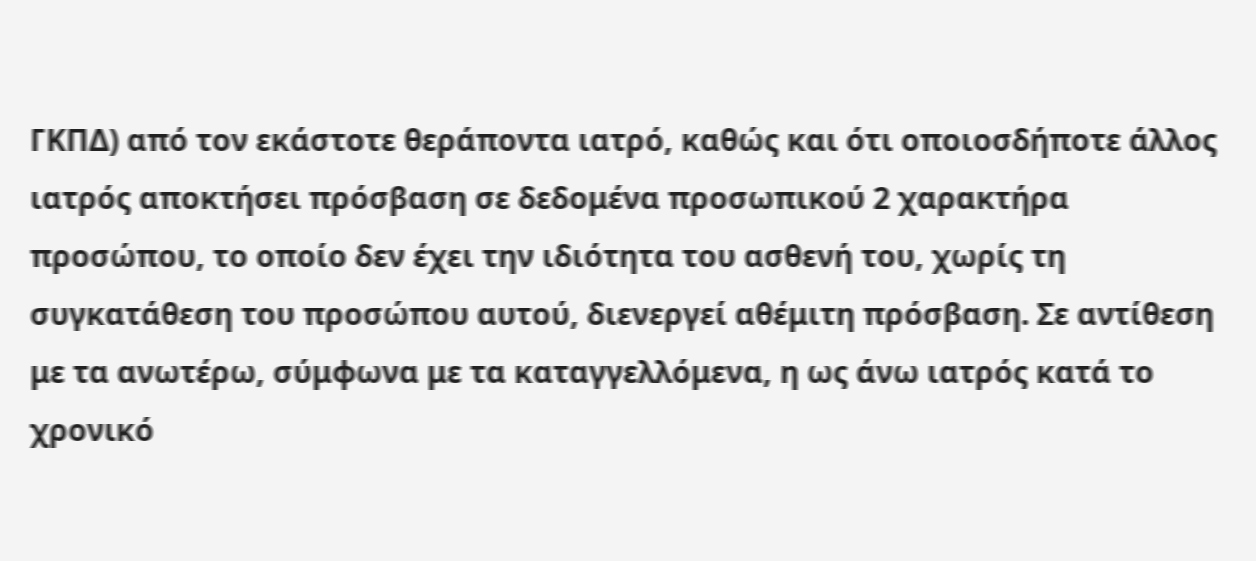ΓΚΠΔ) από τον εκάστοτε θεράποντα ιατρό, καθώς και ότι οποιοσδήποτε άλλος ιατρός αποκτήσει πρόσβαση σε δεδομένα προσωπικού 2 χαρακτήρα προσώπου, το οποίο δεν έχει την ιδιότητα του ασθενή του, χωρίς τη συγκατάθεση του προσώπου αυτού, διενεργεί αθέμιτη πρόσβαση. Σε αντίθεση με τα ανωτέρω, σύμφωνα με τα καταγγελλόμενα, η ως άνω ιατρός κατά το χρονικό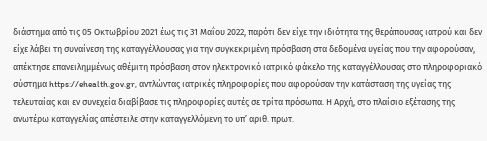διάστημα από τις 05 Οκτωβρίου 2021 έως τις 31 Μαΐου 2022, παρότι δεν είχε την ιδιότητα της θεράπουσας ιατρού και δεν είχε λάβει τη συναίνεση της καταγγέλλουσας για την συγκεκριμένη πρόσβαση στα δεδομένα υγείας που την αφορούσαν, απέκτησε επανειλημμένως αθέμιτη πρόσβαση στον ηλεκτρονικό ιατρικό φάκελο της καταγγέλλουσας στο πληροφοριακό σύστημα https://ehealth.gov.gr, αντλώντας ιατρικές πληροφορίες που αφορούσαν την κατάσταση της υγείας της τελευταίας και εν συνεχεία διαβίβασε τις πληροφορίες αυτές σε τρίτα πρόσωπα. Η Αρχή, στο πλαίσιο εξέτασης της ανωτέρω καταγγελίας απέστειλε στην καταγγελλόμενη το υπ’ αριθ. πρωτ.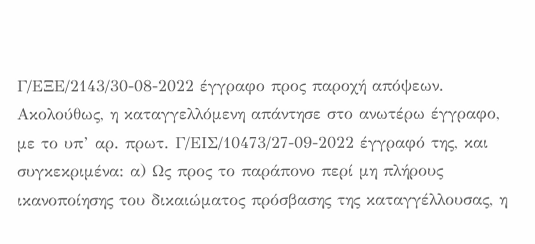Γ/ΕΞΕ/2143/30-08-2022 έγγραφο προς παροχή απόψεων. Ακολούθως, η καταγγελλόμενη απάντησε στο ανωτέρω έγγραφο, με το υπ’ αρ. πρωτ. Γ/ΕΙΣ/10473/27-09-2022 έγγραφό της, και συγκεκριμένα: α) Ως προς το παράπονο περί μη πλήρους ικανοποίησης του δικαιώματος πρόσβασης της καταγγέλλουσας, η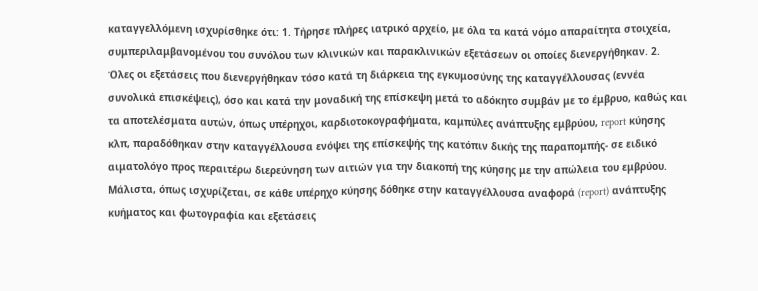καταγγελλόμενη ισχυρίσθηκε ότι: 1. Τήρησε πλήρες ιατρικό αρχείο, με όλα τα κατά νόμο απαραίτητα στοιχεία, συμπεριλαμβανομένου του συνόλου των κλινικών και παρακλινικών εξετάσεων οι οποίες διενεργήθηκαν. 2. Όλες οι εξετάσεις που διενεργήθηκαν τόσο κατά τη διάρκεια της εγκυμοσύνης της καταγγέλλουσας (εννέα συνολικά επισκέψεις), όσο και κατά την μοναδική της επίσκεψη μετά το αδόκητο συμβάν με το έμβρυο, καθώς και τα αποτελέσματα αυτών, όπως υπέρηχοι, καρδιοτοκογραφήματα, καμπύλες ανάπτυξης εμβρύου, report κύησης κλπ, παραδόθηκαν στην καταγγέλλουσα ενόψει της επίσκεψής της κατόπιν δικής της παραπομπής- σε ειδικό αιματολόγο προς περαιτέρω διερεύνηση των αιτιών για την διακοπή της κύησης με την απώλεια του εμβρύου. Μάλιστα, όπως ισχυρίζεται, σε κάθε υπέρηχο κύησης δόθηκε στην καταγγέλλουσα αναφορά (report) ανάπτυξης κυήματος και φωτογραφία και εξετάσεις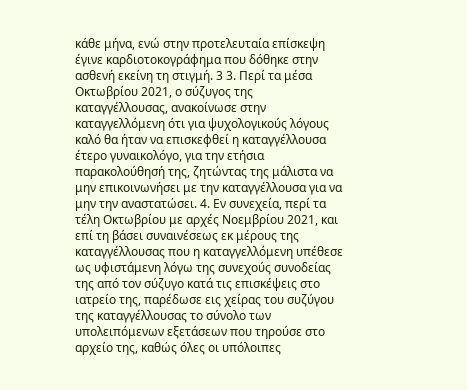κάθε μήνα, ενώ στην προτελευταία επίσκεψη έγινε καρδιοτοκογράφημα που δόθηκε στην ασθενή εκείνη τη στιγμή. 3 3. Περί τα μέσα Οκτωβρίου 2021, ο σύζυγος της καταγγέλλουσας, ανακοίνωσε στην καταγγελλόμενη ότι για ψυχολογικούς λόγους καλό θα ήταν να επισκεφθεί η καταγγέλλουσα έτερο γυναικολόγο, για την ετήσια παρακολούθησή της, ζητώντας της μάλιστα να μην επικοινωνήσει με την καταγγέλλουσα για να μην την αναστατώσει. 4. Εν συνεχεία, περί τα τέλη Οκτωβρίου με αρχές Νοεμβρίου 2021, και επί τη βάσει συναινέσεως εκ μέρους της καταγγέλλουσας που η καταγγελλόμενη υπέθεσε ως υφιστάμενη λόγω της συνεχούς συνοδείας της από τον σύζυγο κατά τις επισκέψεις στο ιατρείο της, παρέδωσε εις χείρας του συζύγου της καταγγέλλουσας το σύνολο των υπολειπόμενων εξετάσεων που τηρούσε στο αρχείο της, καθώς όλες οι υπόλοιπες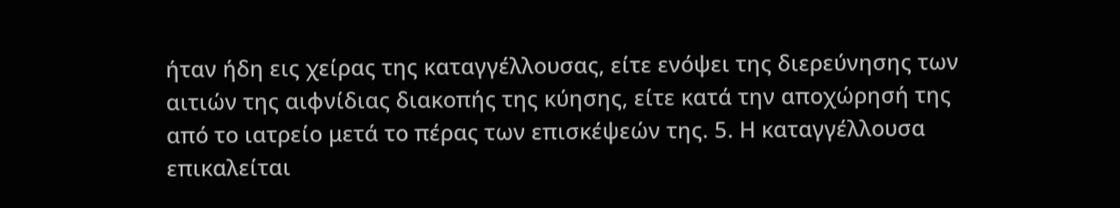ήταν ήδη εις χείρας της καταγγέλλουσας, είτε ενόψει της διερεύνησης των αιτιών της αιφνίδιας διακοπής της κύησης, είτε κατά την αποχώρησή της από το ιατρείο μετά το πέρας των επισκέψεών της. 5. Η καταγγέλλουσα επικαλείται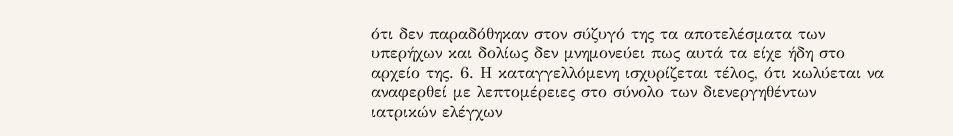ότι δεν παραδόθηκαν στον σύζυγό της τα αποτελέσματα των υπερήχων και δολίως δεν μνημονεύει πως αυτά τα είχε ήδη στο αρχείο της. 6. Η καταγγελλόμενη ισχυρίζεται τέλος, ότι κωλύεται να αναφερθεί με λεπτομέρειες στο σύνολο των διενεργηθέντων ιατρικών ελέγχων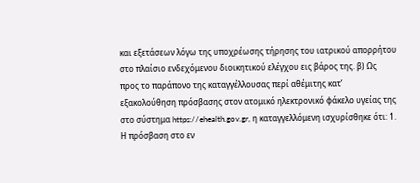και εξετάσεων λόγω της υποχρέωσης τήρησης του ιατρικού απορρήτου στο πλαίσιο ενδεχόμενου διοικητικού ελέγχου εις βάρος της. β) Ως προς το παράπονο της καταγγέλλουσας περί αθέμιτης κατ’ εξακολούθηση πρόσβασης στον ατομικό ηλεκτρονικό φάκελο υγείας της στο σύστημα https://ehealth.gov.gr, η καταγγελλόμενη ισχυρίσθηκε ότι: 1. Η πρόσβαση στο εν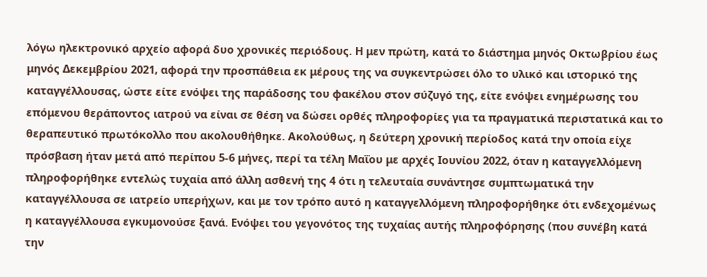λόγω ηλεκτρονικό αρχείο αφορά δυο χρονικές περιόδους. Η μεν πρώτη, κατά το διάστημα μηνός Οκτωβρίου έως μηνός Δεκεμβρίου 2021, αφορά την προσπάθεια εκ μέρους της να συγκεντρώσει όλο το υλικό και ιστορικό της καταγγέλλουσας, ώστε είτε ενόψει της παράδοσης του φακέλου στον σύζυγό της, είτε ενόψει ενημέρωσης του επόμενου θεράποντος ιατρού να είναι σε θέση να δώσει ορθές πληροφορίες για τα πραγματικά περιστατικά και το θεραπευτικό πρωτόκολλο που ακολουθήθηκε. Ακολούθως, η δεύτερη χρονική περίοδος κατά την οποία είχε πρόσβαση ήταν μετά από περίπου 5-6 μήνες, περί τα τέλη Μαΐου με αρχές Ιουνίου 2022, όταν η καταγγελλόμενη πληροφορήθηκε εντελώς τυχαία από άλλη ασθενή της 4 ότι η τελευταία συνάντησε συμπτωματικά την καταγγέλλουσα σε ιατρείο υπερήχων, και με τον τρόπο αυτό η καταγγελλόμενη πληροφορήθηκε ότι ενδεχομένως η καταγγέλλουσα εγκυμονούσε ξανά. Ενόψει του γεγονότος της τυχαίας αυτής πληροφόρησης (που συνέβη κατά την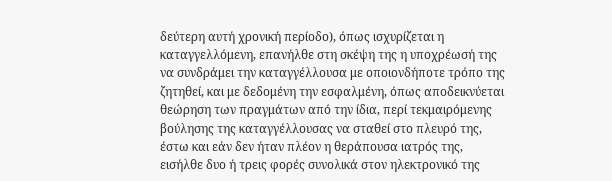δεύτερη αυτή χρονική περίοδο), όπως ισχυρίζεται η καταγγελλόμενη, επανήλθε στη σκέψη της η υποχρέωσή της να συνδράμει την καταγγέλλουσα με οποιονδήποτε τρόπο της ζητηθεί, και με δεδομένη την εσφαλμένη, όπως αποδεικνύεται θεώρηση των πραγμάτων από την ίδια, περί τεκμαιρόμενης βούλησης της καταγγέλλουσας να σταθεί στο πλευρό της, έστω και εάν δεν ήταν πλέον η θεράπουσα ιατρός της, εισήλθε δυο ή τρεις φορές συνολικά στον ηλεκτρονικό της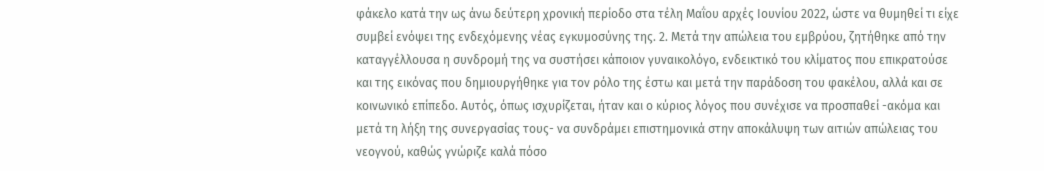φάκελο κατά την ως άνω δεύτερη χρονική περίοδο στα τέλη Μαΐου αρχές Ιουνίου 2022, ώστε να θυμηθεί τι είχε συμβεί ενόψει της ενδεχόμενης νέας εγκυμοσύνης της. 2. Μετά την απώλεια του εμβρύου, ζητήθηκε από την καταγγέλλουσα η συνδρομή της να συστήσει κάποιον γυναικολόγο, ενδεικτικό του κλίματος που επικρατούσε και της εικόνας που δημιουργήθηκε για τον ρόλο της έστω και μετά την παράδοση του φακέλου, αλλά και σε κοινωνικό επίπεδο. Αυτός, όπως ισχυρίζεται, ήταν και ο κύριος λόγος που συνέχισε να προσπαθεί -ακόμα και μετά τη λήξη της συνεργασίας τους- να συνδράμει επιστημονικά στην αποκάλυψη των αιτιών απώλειας του νεογνού, καθώς γνώριζε καλά πόσο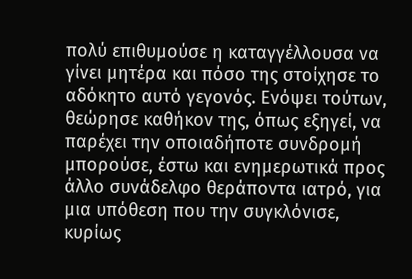πολύ επιθυμούσε η καταγγέλλουσα να γίνει μητέρα και πόσο της στοίχησε το αδόκητο αυτό γεγονός. Ενόψει τούτων, θεώρησε καθήκον της, όπως εξηγεί, να παρέχει την οποιαδήποτε συνδρομή μπορούσε, έστω και ενημερωτικά προς άλλο συνάδελφο θεράποντα ιατρό, για μια υπόθεση που την συγκλόνισε, κυρίως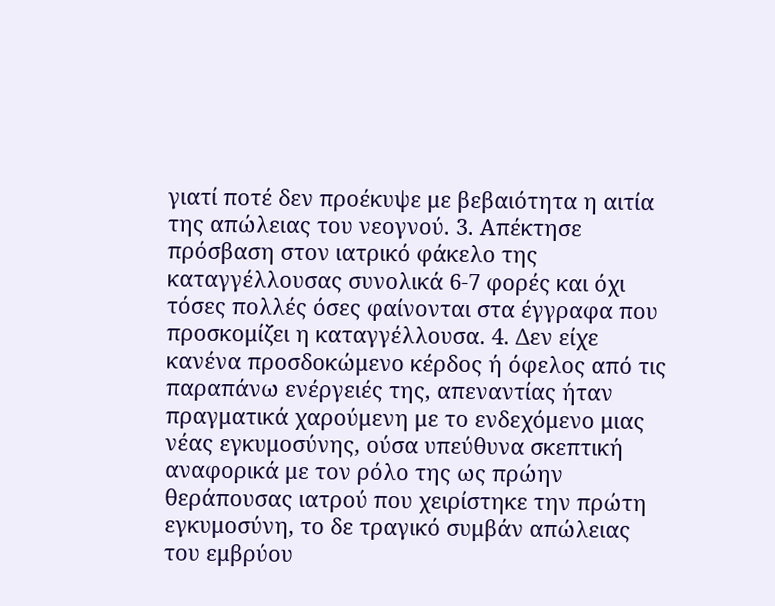γιατί ποτέ δεν προέκυψε με βεβαιότητα η αιτία της απώλειας του νεογνού. 3. Απέκτησε πρόσβαση στον ιατρικό φάκελο της καταγγέλλουσας συνολικά 6-7 φορές και όχι τόσες πολλές όσες φαίνονται στα έγγραφα που προσκομίζει η καταγγέλλουσα. 4. Δεν είχε κανένα προσδοκώμενο κέρδος ή όφελος από τις παραπάνω ενέργειές της, απεναντίας ήταν πραγματικά χαρούμενη με το ενδεχόμενο μιας νέας εγκυμοσύνης, ούσα υπεύθυνα σκεπτική αναφορικά με τον ρόλο της ως πρώην θεράπουσας ιατρού που χειρίστηκε την πρώτη εγκυμοσύνη, το δε τραγικό συμβάν απώλειας του εμβρύου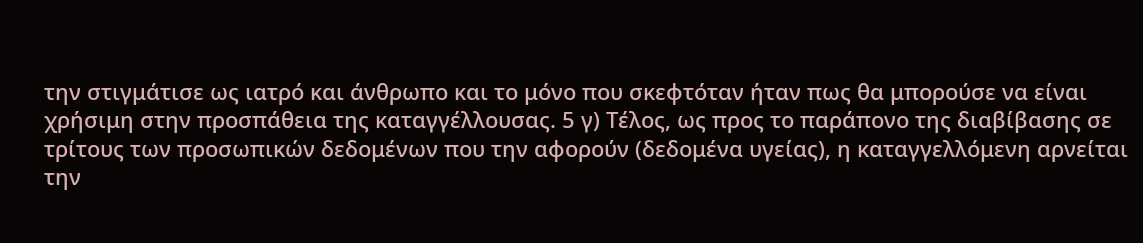την στιγμάτισε ως ιατρό και άνθρωπο και το μόνο που σκεφτόταν ήταν πως θα μπορούσε να είναι χρήσιμη στην προσπάθεια της καταγγέλλουσας. 5 γ) Τέλος, ως προς το παράπονο της διαβίβασης σε τρίτους των προσωπικών δεδομένων που την αφορούν (δεδομένα υγείας), η καταγγελλόμενη αρνείται την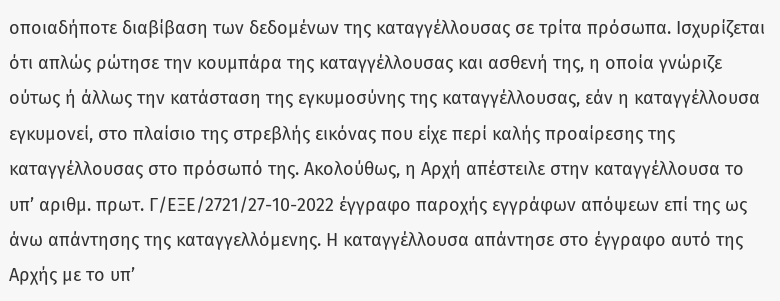οποιαδήποτε διαβίβαση των δεδομένων της καταγγέλλουσας σε τρίτα πρόσωπα. Ισχυρίζεται ότι απλώς ρώτησε την κουμπάρα της καταγγέλλουσας και ασθενή της, η οποία γνώριζε ούτως ή άλλως την κατάσταση της εγκυμοσύνης της καταγγέλλουσας, εάν η καταγγέλλουσα εγκυμονεί, στο πλαίσιο της στρεβλής εικόνας που είχε περί καλής προαίρεσης της καταγγέλλουσας στο πρόσωπό της. Ακολούθως, η Αρχή απέστειλε στην καταγγέλλουσα το υπ’ αριθμ. πρωτ. Γ/ΕΞΕ/2721/27-10-2022 έγγραφο παροχής εγγράφων απόψεων επί της ως άνω απάντησης της καταγγελλόμενης. Η καταγγέλλουσα απάντησε στο έγγραφο αυτό της Αρχής με το υπ’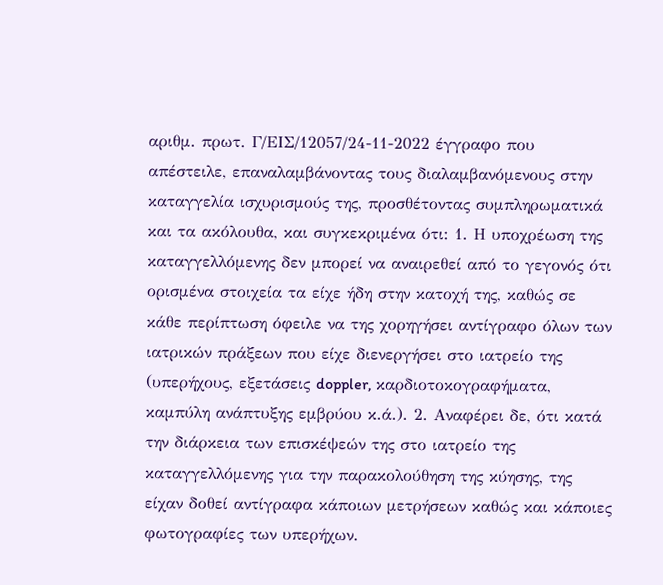αριθμ. πρωτ. Γ/ΕΙΣ/12057/24-11-2022 έγγραφο που απέστειλε, επαναλαμβάνοντας τους διαλαμβανόμενους στην καταγγελία ισχυρισμούς της, προσθέτοντας συμπληρωματικά και τα ακόλουθα, και συγκεκριμένα ότι: 1. Η υποχρέωση της καταγγελλόμενης δεν μπορεί να αναιρεθεί από το γεγονός ότι ορισμένα στοιχεία τα είχε ήδη στην κατοχή της, καθώς σε κάθε περίπτωση όφειλε να της χορηγήσει αντίγραφο όλων των ιατρικών πράξεων που είχε διενεργήσει στο ιατρείο της (υπερήχους, εξετάσεις doppler, καρδιοτοκογραφήματα, καμπύλη ανάπτυξης εμβρύου κ.ά.). 2. Αναφέρει δε, ότι κατά την διάρκεια των επισκέψεών της στο ιατρείο της καταγγελλόμενης για την παρακολούθηση της κύησης, της είχαν δοθεί αντίγραφα κάποιων μετρήσεων καθώς και κάποιες φωτογραφίες των υπερήχων.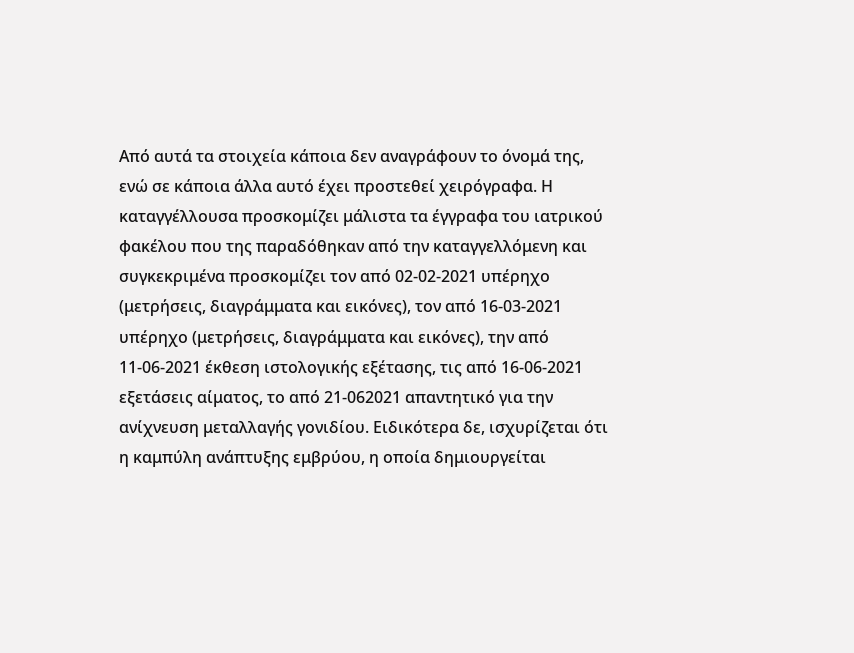Από αυτά τα στοιχεία κάποια δεν αναγράφουν το όνομά της, ενώ σε κάποια άλλα αυτό έχει προστεθεί χειρόγραφα. Η καταγγέλλουσα προσκομίζει μάλιστα τα έγγραφα του ιατρικού φακέλου που της παραδόθηκαν από την καταγγελλόμενη και συγκεκριμένα προσκομίζει τον από 02-02-2021 υπέρηχο (μετρήσεις, διαγράμματα και εικόνες), τον από 16-03-2021 υπέρηχο (μετρήσεις, διαγράμματα και εικόνες), την από 11-06-2021 έκθεση ιστολογικής εξέτασης, τις από 16-06-2021 εξετάσεις αίματος, το από 21-062021 απαντητικό για την ανίχνευση μεταλλαγής γονιδίου. Ειδικότερα δε, ισχυρίζεται ότι η καμπύλη ανάπτυξης εμβρύου, η οποία δημιουργείται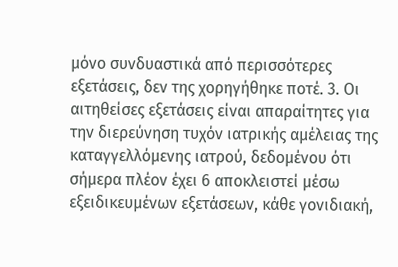μόνο συνδυαστικά από περισσότερες εξετάσεις, δεν της χορηγήθηκε ποτέ. 3. Οι αιτηθείσες εξετάσεις είναι απαραίτητες για την διερεύνηση τυχόν ιατρικής αμέλειας της καταγγελλόμενης ιατρού, δεδομένου ότι σήμερα πλέον έχει 6 αποκλειστεί μέσω εξειδικευμένων εξετάσεων, κάθε γονιδιακή,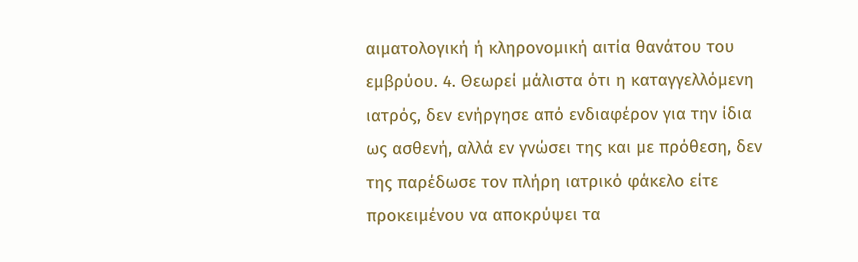αιματολογική ή κληρονομική αιτία θανάτου του εμβρύου. 4. Θεωρεί μάλιστα ότι η καταγγελλόμενη ιατρός, δεν ενήργησε από ενδιαφέρον για την ίδια ως ασθενή, αλλά εν γνώσει της και με πρόθεση, δεν της παρέδωσε τον πλήρη ιατρικό φάκελο είτε προκειμένου να αποκρύψει τα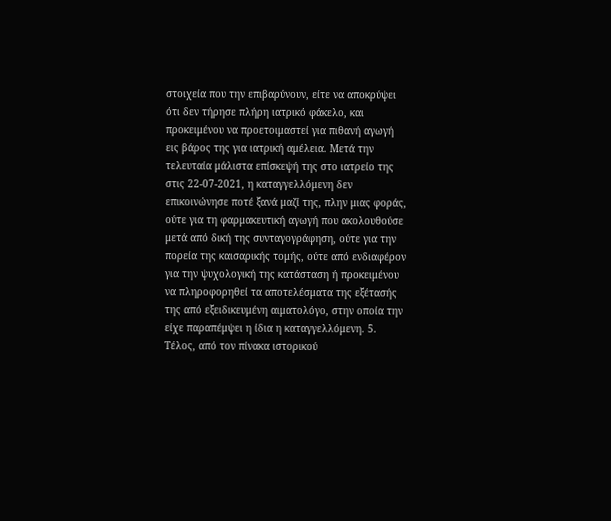στοιχεία που την επιβαρύνουν, είτε να αποκρύψει ότι δεν τήρησε πλήρη ιατρικό φάκελο, και προκειμένου να προετοιμαστεί για πιθανή αγωγή εις βάρος της για ιατρική αμέλεια. Μετά την τελευταία μάλιστα επίσκεψή της στο ιατρείο της στις 22-07-2021, η καταγγελλόμενη δεν επικοινώνησε ποτέ ξανά μαζί της, πλην μιας φοράς, ούτε για τη φαρμακευτική αγωγή που ακολουθούσε μετά από δική της συνταγογράφηση, ούτε για την πορεία της καισαρικής τομής, ούτε από ενδιαφέρον για την ψυχολογική της κατάσταση ή προκειμένου να πληροφορηθεί τα αποτελέσματα της εξέτασής της από εξειδικευμένη αιματολόγο, στην οποία την είχε παραπέμψει η ίδια η καταγγελλόμενη. 5. Τέλος, από τον πίνακα ιστορικού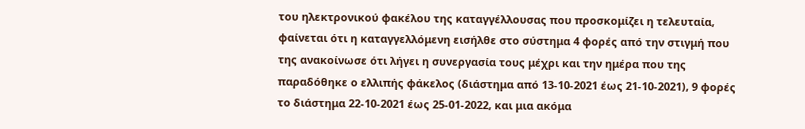του ηλεκτρονικού φακέλου της καταγγέλλουσας που προσκομίζει η τελευταία, φαίνεται ότι η καταγγελλόμενη εισήλθε στο σύστημα 4 φορές από την στιγμή που της ανακοίνωσε ότι λήγει η συνεργασία τους μέχρι και την ημέρα που της παραδόθηκε ο ελλιπής φάκελος (διάστημα από 13-10-2021 έως 21-10-2021), 9 φορές το διάστημα 22-10-2021 έως 25-01-2022, και μια ακόμα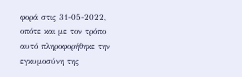φορά στις 31-05-2022, οπότε και με τον τρόπο αυτό πληροφορήθηκε την εγκυμοσύνη της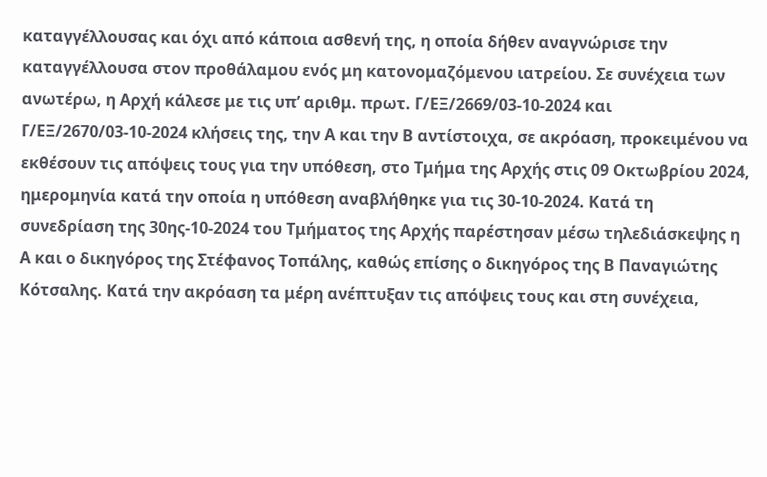καταγγέλλουσας και όχι από κάποια ασθενή της, η οποία δήθεν αναγνώρισε την καταγγέλλουσα στον προθάλαμου ενός μη κατονομαζόμενου ιατρείου. Σε συνέχεια των ανωτέρω, η Αρχή κάλεσε με τις υπ’ αριθμ. πρωτ. Γ/ΕΞ/2669/03-10-2024 και Γ/ΕΞ/2670/03-10-2024 κλήσεις της, την Α και την Β αντίστοιχα, σε ακρόαση, προκειμένου να εκθέσουν τις απόψεις τους για την υπόθεση, στο Τμήμα της Αρχής στις 09 Οκτωβρίου 2024, ημερομηνία κατά την οποία η υπόθεση αναβλήθηκε για τις 30-10-2024. Κατά τη συνεδρίαση της 30ης-10-2024 του Τμήματος της Αρχής παρέστησαν μέσω τηλεδιάσκεψης η Α και ο δικηγόρος της Στέφανος Τοπάλης, καθώς επίσης ο δικηγόρος της Β Παναγιώτης Κότσαλης. Κατά την ακρόαση τα μέρη ανέπτυξαν τις απόψεις τους και στη συνέχεια,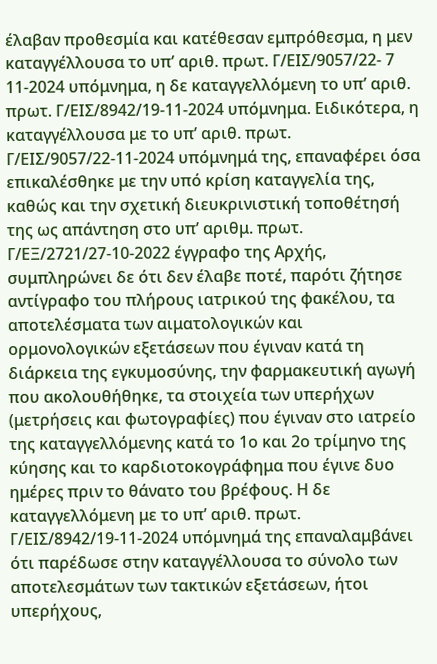έλαβαν προθεσμία και κατέθεσαν εμπρόθεσμα, η μεν καταγγέλλουσα το υπ’ αριθ. πρωτ. Γ/ΕΙΣ/9057/22- 7 11-2024 υπόμνημα, η δε καταγγελλόμενη το υπ’ αριθ. πρωτ. Γ/ΕΙΣ/8942/19-11-2024 υπόμνημα. Ειδικότερα, η καταγγέλλουσα με το υπ’ αριθ. πρωτ. Γ/ΕΙΣ/9057/22-11-2024 υπόμνημά της, επαναφέρει όσα επικαλέσθηκε με την υπό κρίση καταγγελία της, καθώς και την σχετική διευκρινιστική τοποθέτησή της ως απάντηση στο υπ’ αριθμ. πρωτ. Γ/ΕΞ/2721/27-10-2022 έγγραφο της Αρχής, συμπληρώνει δε ότι δεν έλαβε ποτέ, παρότι ζήτησε αντίγραφο του πλήρους ιατρικού της φακέλου, τα αποτελέσματα των αιματολογικών και ορμονολογικών εξετάσεων που έγιναν κατά τη διάρκεια της εγκυμοσύνης, την φαρμακευτική αγωγή που ακολουθήθηκε, τα στοιχεία των υπερήχων (μετρήσεις και φωτογραφίες) που έγιναν στο ιατρείο της καταγγελλόμενης κατά το 1ο και 2ο τρίμηνο της κύησης και το καρδιοτοκογράφημα που έγινε δυο ημέρες πριν το θάνατο του βρέφους. Η δε καταγγελλόμενη με το υπ’ αριθ. πρωτ. Γ/ΕΙΣ/8942/19-11-2024 υπόμνημά της επαναλαμβάνει ότι παρέδωσε στην καταγγέλλουσα το σύνολο των αποτελεσμάτων των τακτικών εξετάσεων, ήτοι υπερήχους,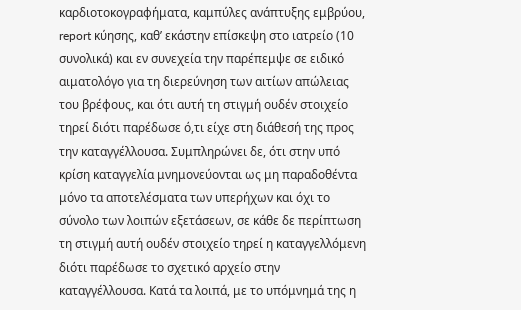καρδιοτοκογραφήματα, καμπύλες ανάπτυξης εμβρύου, report κύησης, καθ’ εκάστην επίσκεψη στο ιατρείο (10 συνολικά) και εν συνεχεία την παρέπεμψε σε ειδικό αιματολόγο για τη διερεύνηση των αιτίων απώλειας του βρέφους, και ότι αυτή τη στιγμή ουδέν στοιχείο τηρεί διότι παρέδωσε ό,τι είχε στη διάθεσή της προς την καταγγέλλουσα. Συμπληρώνει δε, ότι στην υπό κρίση καταγγελία μνημονεύονται ως μη παραδοθέντα μόνο τα αποτελέσματα των υπερήχων και όχι το σύνολο των λοιπών εξετάσεων, σε κάθε δε περίπτωση τη στιγμή αυτή ουδέν στοιχείο τηρεί η καταγγελλόμενη διότι παρέδωσε το σχετικό αρχείο στην καταγγέλλουσα. Κατά τα λοιπά, με το υπόμνημά της η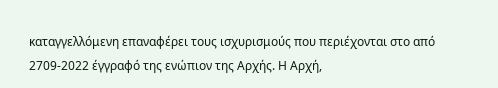καταγγελλόμενη επαναφέρει τους ισχυρισμούς που περιέχονται στο από 2709-2022 έγγραφό της ενώπιον της Αρχής. Η Αρχή,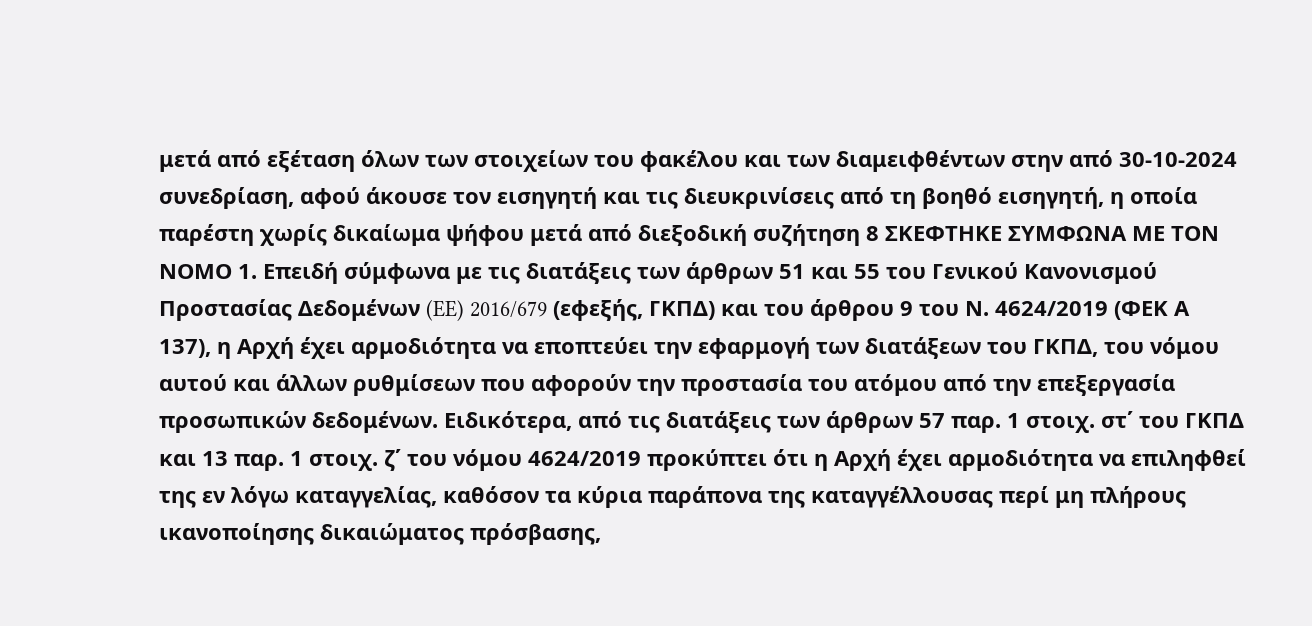μετά από εξέταση όλων των στοιχείων του φακέλου και των διαμειφθέντων στην από 30-10-2024 συνεδρίαση, αφού άκουσε τον εισηγητή και τις διευκρινίσεις από τη βοηθό εισηγητή, η οποία παρέστη χωρίς δικαίωμα ψήφου μετά από διεξοδική συζήτηση 8 ΣΚΕΦΤΗΚΕ ΣΥΜΦΩΝΑ ΜΕ ΤΟΝ ΝΟΜΟ 1. Επειδή σύμφωνα με τις διατάξεις των άρθρων 51 και 55 του Γενικού Κανονισμού Προστασίας Δεδομένων (EE) 2016/679 (εφεξής, ΓΚΠΔ) και του άρθρου 9 του Ν. 4624/2019 (ΦΕΚ Α 137), η Αρχή έχει αρμοδιότητα να εποπτεύει την εφαρμογή των διατάξεων του ΓΚΠΔ, του νόμου αυτού και άλλων ρυθμίσεων που αφορούν την προστασία του ατόμου από την επεξεργασία προσωπικών δεδομένων. Ειδικότερα, από τις διατάξεις των άρθρων 57 παρ. 1 στοιχ. στ΄ του ΓΚΠΔ και 13 παρ. 1 στοιχ. ζ΄ του νόμου 4624/2019 προκύπτει ότι η Αρχή έχει αρμοδιότητα να επιληφθεί της εν λόγω καταγγελίας, καθόσον τα κύρια παράπονα της καταγγέλλουσας περί μη πλήρους ικανοποίησης δικαιώματος πρόσβασης,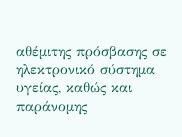αθέμιτης πρόσβασης σε ηλεκτρονικό σύστημα υγείας, καθώς και παράνομης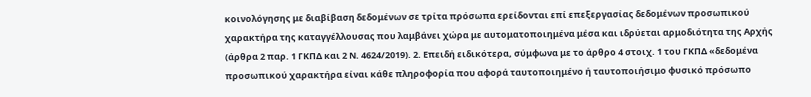κοινολόγησης με διαβίβαση δεδομένων σε τρίτα πρόσωπα ερείδονται επί επεξεργασίας δεδομένων προσωπικού χαρακτήρα της καταγγέλλουσας που λαμβάνει χώρα με αυτοματοποιημένα μέσα και ιδρύεται αρμοδιότητα της Αρχής (άρθρα 2 παρ. 1 ΓΚΠΔ και 2 Ν. 4624/2019). 2. Επειδή ειδικότερα, σύμφωνα με το άρθρο 4 στοιχ. 1 του ΓΚΠΔ «δεδομένα προσωπικού χαρακτήρα είναι κάθε πληροφορία που αφορά ταυτοποιημένο ή ταυτοποιήσιμο φυσικό πρόσωπο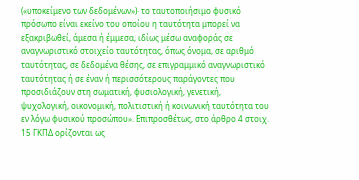(«υποκείμενο των δεδομένων»)· το ταυτοποιήσιμο φυσικό πρόσωπο είναι εκείνο του οποίου η ταυτότητα μπορεί να εξακριβωθεί, άμεσα ή έμμεσα, ιδίως μέσω αναφοράς σε αναγνωριστικό στοιχείο ταυτότητας, όπως όνομα, σε αριθμό ταυτότητας, σε δεδομένα θέσης, σε επιγραμμικό αναγνωριστικό ταυτότητας ή σε έναν ή περισσότερους παράγοντες που προσιδιάζουν στη σωματική, φυσιολογική, γενετική, ψυχολογική, οικονομική, πολιτιστική ή κοινωνική ταυτότητα του εν λόγω φυσικού προσώπου». Επιπροσθέτως, στο άρθρο 4 στοιχ. 15 ΓΚΠΔ ορίζονται ως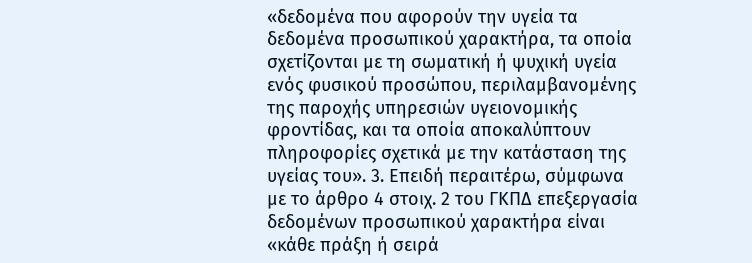«δεδομένα που αφορούν την υγεία τα δεδομένα προσωπικού χαρακτήρα, τα οποία σχετίζονται με τη σωματική ή ψυχική υγεία ενός φυσικού προσώπου, περιλαμβανομένης της παροχής υπηρεσιών υγειονομικής φροντίδας, και τα οποία αποκαλύπτουν πληροφορίες σχετικά με την κατάσταση της υγείας του». 3. Επειδή περαιτέρω, σύμφωνα με το άρθρο 4 στοιχ. 2 του ΓΚΠΔ επεξεργασία δεδομένων προσωπικού χαρακτήρα είναι «κάθε πράξη ή σειρά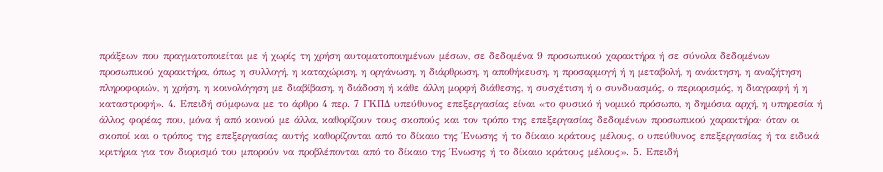πράξεων που πραγματοποιείται με ή χωρίς τη χρήση αυτοματοποιημένων μέσων, σε δεδομένα 9 προσωπικού χαρακτήρα ή σε σύνολα δεδομένων προσωπικού χαρακτήρα, όπως η συλλογή, η καταχώριση, η οργάνωση, η διάρθρωση, η αποθήκευση, η προσαρμογή ή η μεταβολή, η ανάκτηση, η αναζήτηση πληροφοριών, η χρήση, η κοινολόγηση με διαβίβαση, η διάδοση ή κάθε άλλη μορφή διάθεσης, η συσχέτιση ή ο συνδυασμός, ο περιορισμός, η διαγραφή ή η καταστροφή». 4. Επειδή σύμφωνα με το άρθρο 4 περ. 7 ΓΚΠΔ υπεύθυνος επεξεργασίας είναι «το φυσικό ή νομικό πρόσωπο, η δημόσια αρχή, η υπηρεσία ή άλλος φορέας που, μόνα ή από κοινού με άλλα, καθορίζουν τους σκοπούς και τον τρόπο της επεξεργασίας δεδομένων προσωπικού χαρακτήρα· όταν οι σκοποί και ο τρόπος της επεξεργασίας αυτής καθορίζονται από το δίκαιο της Ένωσης ή το δίκαιο κράτους μέλους, ο υπεύθυνος επεξεργασίας ή τα ειδικά κριτήρια για τον διορισμό του μπορούν να προβλέπονται από το δίκαιο της Ένωσης ή το δίκαιο κράτους μέλους». 5. Επειδή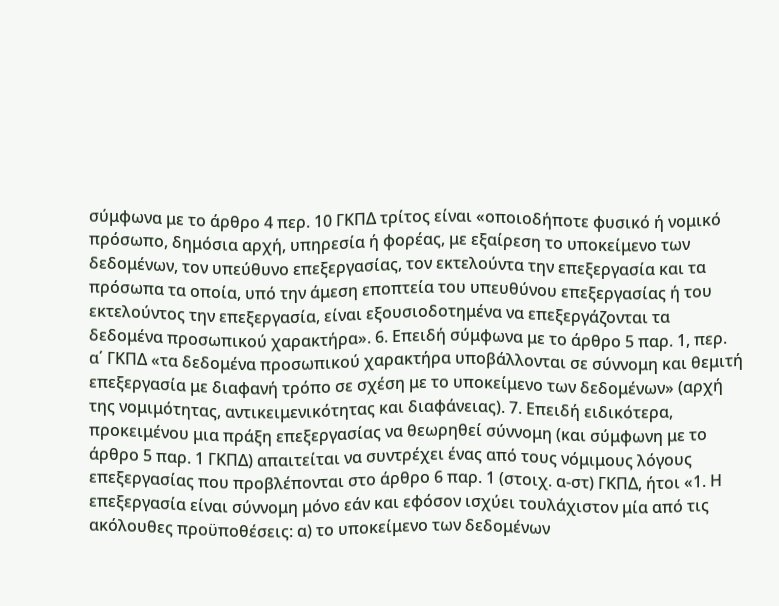σύμφωνα με το άρθρο 4 περ. 10 ΓΚΠΔ τρίτος είναι «οποιοδήποτε φυσικό ή νομικό πρόσωπο, δημόσια αρχή, υπηρεσία ή φορέας, με εξαίρεση το υποκείμενο των δεδομένων, τον υπεύθυνο επεξεργασίας, τον εκτελούντα την επεξεργασία και τα πρόσωπα τα οποία, υπό την άμεση εποπτεία του υπευθύνου επεξεργασίας ή του εκτελούντος την επεξεργασία, είναι εξουσιοδοτημένα να επεξεργάζονται τα δεδομένα προσωπικού χαρακτήρα». 6. Επειδή σύμφωνα με το άρθρο 5 παρ. 1, περ. α΄ ΓΚΠΔ «τα δεδομένα προσωπικού χαρακτήρα υποβάλλονται σε σύννομη και θεμιτή επεξεργασία με διαφανή τρόπο σε σχέση με το υποκείμενο των δεδομένων» (αρχή της νομιμότητας, αντικειμενικότητας και διαφάνειας). 7. Επειδή ειδικότερα, προκειμένου μια πράξη επεξεργασίας να θεωρηθεί σύννομη (και σύμφωνη με το άρθρο 5 παρ. 1 ΓΚΠΔ) απαιτείται να συντρέχει ένας από τους νόμιμους λόγους επεξεργασίας που προβλέπονται στο άρθρο 6 παρ. 1 (στοιχ. α-στ) ΓΚΠΔ, ήτοι «1. Η επεξεργασία είναι σύννομη μόνο εάν και εφόσον ισχύει τουλάχιστον μία από τις ακόλουθες προϋποθέσεις: α) το υποκείμενο των δεδομένων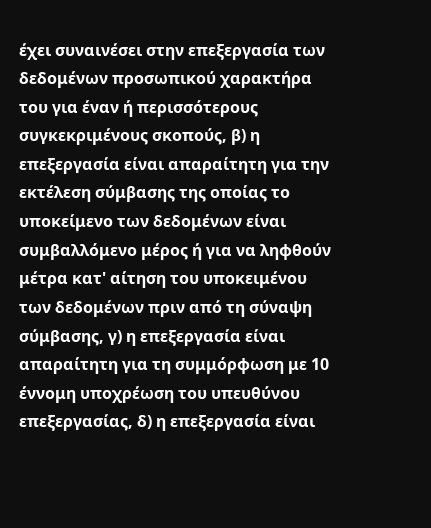έχει συναινέσει στην επεξεργασία των δεδομένων προσωπικού χαρακτήρα του για έναν ή περισσότερους συγκεκριμένους σκοπούς, β) η επεξεργασία είναι απαραίτητη για την εκτέλεση σύμβασης της οποίας το υποκείμενο των δεδομένων είναι συμβαλλόμενο μέρος ή για να ληφθούν μέτρα κατ' αίτηση του υποκειμένου των δεδομένων πριν από τη σύναψη σύμβασης, γ) η επεξεργασία είναι απαραίτητη για τη συμμόρφωση με 10 έννομη υποχρέωση του υπευθύνου επεξεργασίας, δ) η επεξεργασία είναι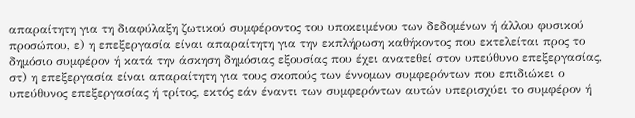απαραίτητη για τη διαφύλαξη ζωτικού συμφέροντος του υποκειμένου των δεδομένων ή άλλου φυσικού προσώπου, ε) η επεξεργασία είναι απαραίτητη για την εκπλήρωση καθήκοντος που εκτελείται προς το δημόσιο συμφέρον ή κατά την άσκηση δημόσιας εξουσίας που έχει ανατεθεί στον υπεύθυνο επεξεργασίας, στ) η επεξεργασία είναι απαραίτητη για τους σκοπούς των έννομων συμφερόντων που επιδιώκει ο υπεύθυνος επεξεργασίας ή τρίτος, εκτός εάν έναντι των συμφερόντων αυτών υπερισχύει το συμφέρον ή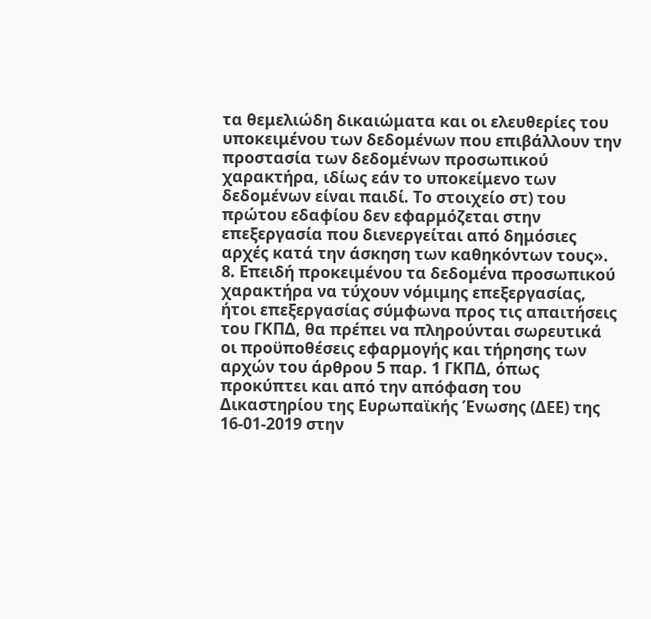τα θεμελιώδη δικαιώματα και οι ελευθερίες του υποκειμένου των δεδομένων που επιβάλλουν την προστασία των δεδομένων προσωπικού χαρακτήρα, ιδίως εάν το υποκείμενο των δεδομένων είναι παιδί. Το στοιχείο στ) του πρώτου εδαφίου δεν εφαρμόζεται στην επεξεργασία που διενεργείται από δημόσιες αρχές κατά την άσκηση των καθηκόντων τους». 8. Επειδή προκειμένου τα δεδομένα προσωπικού χαρακτήρα να τύχουν νόμιμης επεξεργασίας, ήτοι επεξεργασίας σύμφωνα προς τις απαιτήσεις του ΓΚΠΔ, θα πρέπει να πληρούνται σωρευτικά οι προϋποθέσεις εφαρμογής και τήρησης των αρχών του άρθρου 5 παρ. 1 ΓΚΠΔ, όπως προκύπτει και από την απόφαση του Δικαστηρίου της Ευρωπαϊκής Ένωσης (ΔΕΕ) της 16-01-2019 στην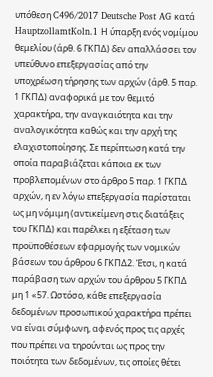υπόθεση C496/2017 Deutsche Post AG κατά HauptzollamtKoln.1 Η ύπαρξη ενός νομίμου θεμελίου (άρθ. 6 ΓΚΠΔ) δεν απαλλάσσει τον υπεύθυνο επεξεργασίας από την υποχρέωση τήρησης των αρχών (άρθ. 5 παρ. 1 ΓΚΠΔ) αναφορικά με τον θεμιτό χαρακτήρα, την αναγκαιότητα και την αναλογικότητα καθώς και την αρχή της ελαχιστοποίησης. Σε περίπτωση κατά την οποία παραβιάζεται κάποια εκ των προβλεπομένων στο άρθρο 5 παρ. 1 ΓΚΠΔ αρχών, η εν λόγω επεξεργασία παρίσταται ως μη νόμιμη (αντικείμενη στις διατάξεις του ΓΚΠΔ) και παρέλκει η εξέταση των προϋποθέσεων εφαρμογής των νομικών βάσεων του άρθρου 6 ΓΚΠΔ2. Έτσι, η κατά παράβαση των αρχών του άρθρου 5 ΓΚΠΔ μη 1 «57. Ωστόσο, κάθε επεξεργασία δεδομένων προσωπικού χαρακτήρα πρέπει να είναι σύμφωνη, αφενός προς τις αρχές που πρέπει να τηρούνται ως προς την ποιότητα των δεδομένων, τις οποίες θέτει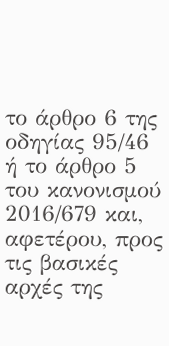το άρθρο 6 της οδηγίας 95/46 ή το άρθρο 5 του κανονισμού 2016/679 και, αφετέρου, προς τις βασικές αρχές της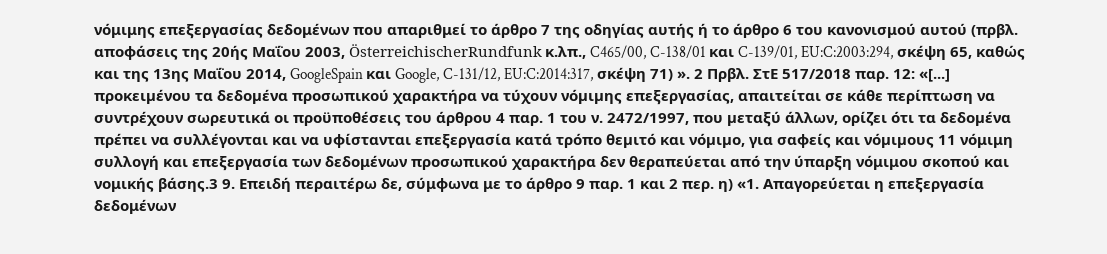νόμιμης επεξεργασίας δεδομένων που απαριθμεί το άρθρο 7 της οδηγίας αυτής ή το άρθρο 6 του κανονισμού αυτού (πρβλ. αποφάσεις της 20ής Μαΐου 2003, ÖsterreichischerRundfunk κ.λπ., C465/00, C-138/01 και C-139/01, EU:C:2003:294, σκέψη 65, καθώς και της 13ης Μαΐου 2014, GoogleSpain και Google, C-131/12, EU:C:2014:317, σκέψη 71) ». 2 Πρβλ. ΣτΕ 517/2018 παρ. 12: «[...] προκειµένου τα δεδοµένα προσωπικού χαρακτήρα να τύχουν νόµιµης επεξεργασίας, απαιτείται σε κάθε περίπτωση να συντρέχουν σωρευτικά οι προϋποθέσεις του άρθρου 4 παρ. 1 του ν. 2472/1997, που µεταξύ άλλων, ορίζει ότι τα δεδοµένα πρέπει να συλλέγονται και να υφίστανται επεξεργασία κατά τρόπο θεµιτό και νόµιµο, για σαφείς και νόµιµους 11 νόμιμη συλλογή και επεξεργασία των δεδομένων προσωπικού χαρακτήρα δεν θεραπεύεται από την ύπαρξη νόμιμου σκοπού και νομικής βάσης.3 9. Επειδή περαιτέρω δε, σύμφωνα με το άρθρο 9 παρ. 1 και 2 περ. η) «1. Απαγορεύεται η επεξεργασία δεδομένων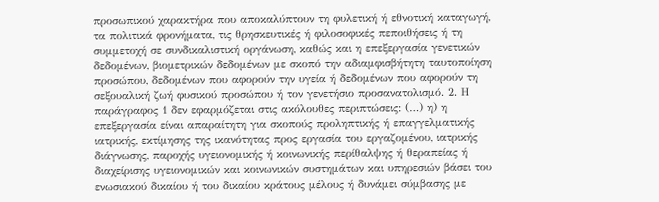προσωπικού χαρακτήρα που αποκαλύπτουν τη φυλετική ή εθνοτική καταγωγή, τα πολιτικά φρονήματα, τις θρησκευτικές ή φιλοσοφικές πεποιθήσεις ή τη συμμετοχή σε συνδικαλιστική οργάνωση, καθώς και η επεξεργασία γενετικών δεδομένων, βιομετρικών δεδομένων με σκοπό την αδιαμφισβήτητη ταυτοποίηση προσώπου, δεδομένων που αφορούν την υγεία ή δεδομένων που αφορούν τη σεξουαλική ζωή φυσικού προσώπου ή τον γενετήσιο προσανατολισμό. 2. Η παράγραφος 1 δεν εφαρμόζεται στις ακόλουθες περιπτώσεις: (…) η) η επεξεργασία είναι απαραίτητη για σκοπούς προληπτικής ή επαγγελματικής ιατρικής, εκτίμησης της ικανότητας προς εργασία του εργαζομένου, ιατρικής διάγνωσης, παροχής υγειονομικής ή κοινωνικής περίθαλψης ή θεραπείας ή διαχείρισης υγειονομικών και κοινωνικών συστημάτων και υπηρεσιών βάσει του ενωσιακού δικαίου ή του δικαίου κράτους μέλους ή δυνάμει σύμβασης με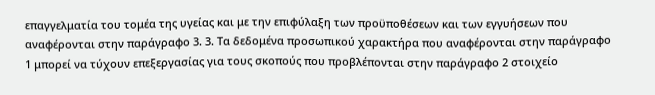επαγγελματία του τομέα της υγείας και με την επιφύλαξη των προϋποθέσεων και των εγγυήσεων που αναφέρονται στην παράγραφο 3. 3. Τα δεδομένα προσωπικού χαρακτήρα που αναφέρονται στην παράγραφο 1 μπορεί να τύχουν επεξεργασίας για τους σκοπούς που προβλέπονται στην παράγραφο 2 στοιχείο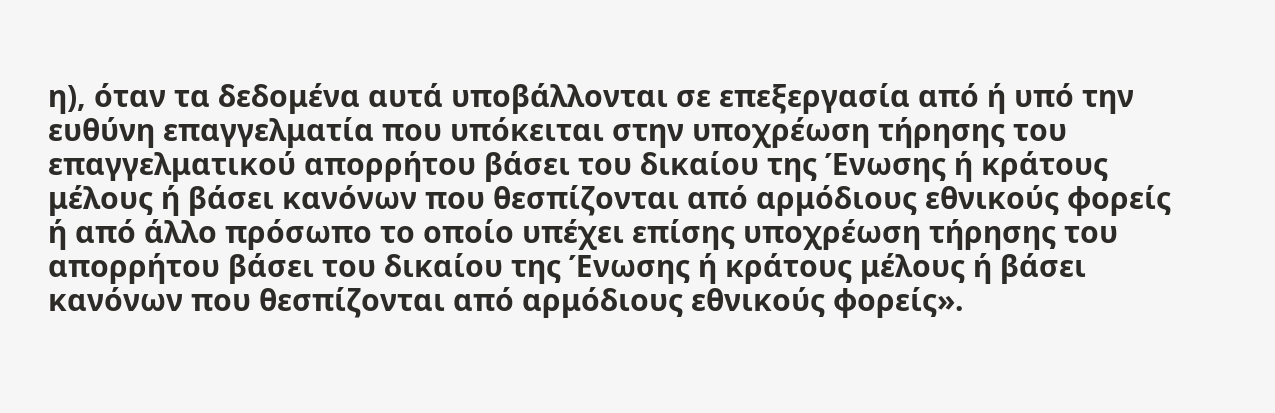η), όταν τα δεδομένα αυτά υποβάλλονται σε επεξεργασία από ή υπό την ευθύνη επαγγελματία που υπόκειται στην υποχρέωση τήρησης του επαγγελματικού απορρήτου βάσει του δικαίου της Ένωσης ή κράτους μέλους ή βάσει κανόνων που θεσπίζονται από αρμόδιους εθνικούς φορείς ή από άλλο πρόσωπο το οποίο υπέχει επίσης υποχρέωση τήρησης του απορρήτου βάσει του δικαίου της Ένωσης ή κράτους μέλους ή βάσει κανόνων που θεσπίζονται από αρμόδιους εθνικούς φορείς».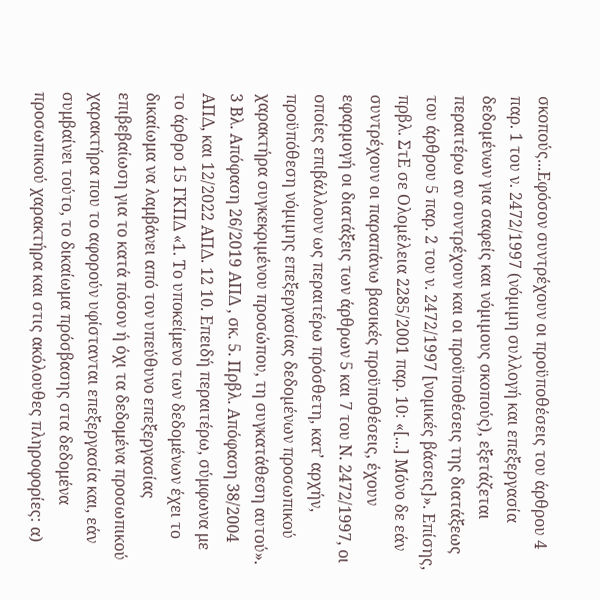σκοπούς...Εφόσον συντρέχουν οι προϋποθέσεις του άρθρου 4 παρ. 1 του ν. 2472/1997 (νόµιµη συλλογή και επεξεργασία δεδοµένων για σαφείς και νόµιµους σκοπούς), εξετάζεται περαιτέρω αν συντρέχουν και οι προϋποθέσεις της διατάξεως του άρθρου 5 παρ. 2 του ν. 2472/1997 [νοµικές βάσεις]». Επίσης, πρβλ. ΣτΕ σε Ολοµέλεια 2285/2001 παρ. 10: «[...] Μόνο δε εάν συντρέχουν οι παραπάνω βασικές προϋποθέσεις, έχουν εφαρµογή οι διατάξεις των άρθρων 5 και 7 του Ν. 2472/1997, οι οποίες επιβάλλουν ως περαιτέρω πρόσθετη, κατ’ αρχήν, προϋπόθεση νόµιµης επεξεργασίας δεδοµένων προσωπικού χαρακτήρα συγκεκριµένου προσώπου, τη συγκατάθεση αυτού». 3 Βλ. Απόφαση 26/2019 ΑΠΔ , σκ. 5. Πρβλ. Απόφαση 38/2004 ΑΠΔ, και 12/2022 ΑΠΔ. 12 10. Επειδή περαιτέρω, σύμφωνα με το άρθρο 15 ΓΚΠΔ «1. Το υποκείμενο των δεδομένων έχει το δικαίωμα να λαμβάνει από τον υπεύθυνο επεξεργασίας επιβεβαίωση για το κατά πόσον ή όχι τα δεδομένα προσωπικού χαρακτήρα που το αφορούν υφίστανται επεξεργασία και, εάν συμβαίνει τούτο, το δικαίωμα πρόσβασης στα δεδομένα προσωπικού χαρακτήρα και στις ακόλουθες πληροφορίες: α)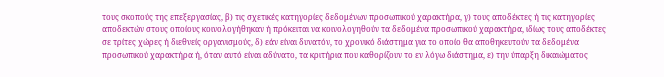τους σκοπούς της επεξεργασίας, β) τις σχετικές κατηγορίες δεδομένων προσωπικού χαρακτήρα, γ) τους αποδέκτες ή τις κατηγορίες αποδεκτών στους οποίους κοινολογήθηκαν ή πρόκειται να κοινολογηθούν τα δεδομένα προσωπικού χαρακτήρα, ιδίως τους αποδέκτες σε τρίτες χώρες ή διεθνείς οργανισμούς, δ) εάν είναι δυνατόν, το χρονικό διάστημα για το οποίο θα αποθηκευτούν τα δεδομένα προσωπικού χαρακτήρα ή, όταν αυτό είναι αδύνατο, τα κριτήρια που καθορίζουν το εν λόγω διάστημα, ε) την ύπαρξη δικαιώματος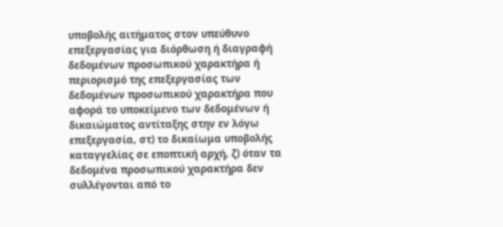υποβολής αιτήματος στον υπεύθυνο επεξεργασίας για διόρθωση ή διαγραφή δεδομένων προσωπικού χαρακτήρα ή περιορισμό της επεξεργασίας των δεδομένων προσωπικού χαρακτήρα που αφορά το υποκείμενο των δεδομένων ή δικαιώματος αντίταξης στην εν λόγω επεξεργασία, στ) το δικαίωμα υποβολής καταγγελίας σε εποπτική αρχή, ζ) όταν τα δεδομένα προσωπικού χαρακτήρα δεν συλλέγονται από το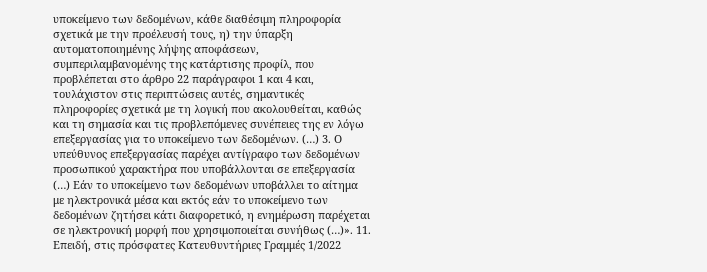υποκείμενο των δεδομένων, κάθε διαθέσιμη πληροφορία σχετικά με την προέλευσή τους, η) την ύπαρξη αυτοματοποιημένης λήψης αποφάσεων, συμπεριλαμβανομένης της κατάρτισης προφίλ, που προβλέπεται στο άρθρο 22 παράγραφοι 1 και 4 και, τουλάχιστον στις περιπτώσεις αυτές, σημαντικές πληροφορίες σχετικά με τη λογική που ακολουθείται, καθώς και τη σημασία και τις προβλεπόμενες συνέπειες της εν λόγω επεξεργασίας για το υποκείμενο των δεδομένων. (…) 3. Ο υπεύθυνος επεξεργασίας παρέχει αντίγραφο των δεδομένων προσωπικού χαρακτήρα που υποβάλλονται σε επεξεργασία (…) Εάν το υποκείμενο των δεδομένων υποβάλλει το αίτημα με ηλεκτρονικά μέσα και εκτός εάν το υποκείμενο των δεδομένων ζητήσει κάτι διαφορετικό, η ενημέρωση παρέχεται σε ηλεκτρονική μορφή που χρησιμοποιείται συνήθως (…)». 11. Επειδή, στις πρόσφατες Κατευθυντήριες Γραμμές 1/2022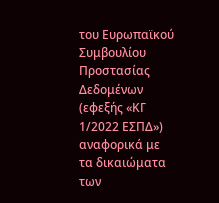του Ευρωπαϊκού Συμβουλίου Προστασίας Δεδομένων (εφεξής «ΚΓ 1/2022 ΕΣΠΔ») αναφορικά με τα δικαιώματα των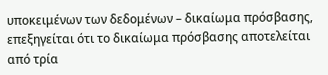υποκειμένων των δεδομένων – δικαίωμα πρόσβασης, επεξηγείται ότι το δικαίωμα πρόσβασης αποτελείται από τρία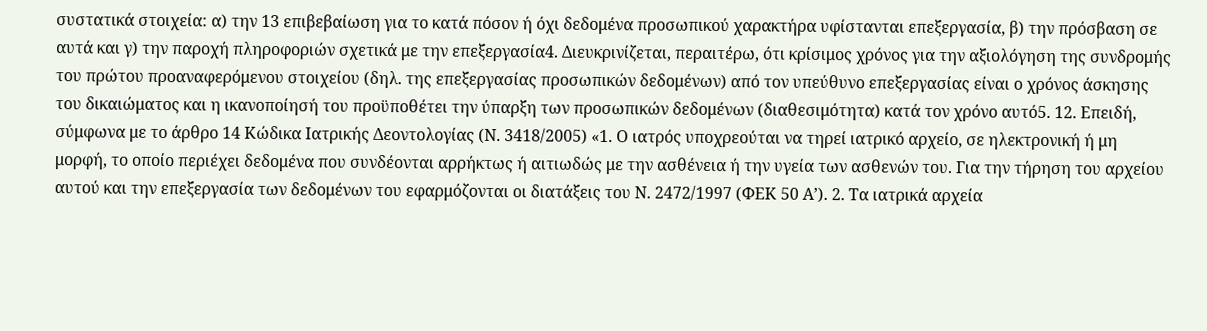συστατικά στοιχεία: α) την 13 επιβεβαίωση για το κατά πόσον ή όχι δεδομένα προσωπικού χαρακτήρα υφίστανται επεξεργασία, β) την πρόσβαση σε αυτά και γ) την παροχή πληροφοριών σχετικά με την επεξεργασία4. Διευκρινίζεται, περαιτέρω, ότι κρίσιμος χρόνος για την αξιολόγηση της συνδρομής του πρώτου προαναφερόμενου στοιχείου (δηλ. της επεξεργασίας προσωπικών δεδομένων) από τον υπεύθυνο επεξεργασίας είναι ο χρόνος άσκησης του δικαιώματος και η ικανοποίησή του προϋποθέτει την ύπαρξη των προσωπικών δεδομένων (διαθεσιμότητα) κατά τον χρόνο αυτό5. 12. Επειδή, σύμφωνα με το άρθρο 14 Κώδικα Ιατρικής Δεοντολογίας (Ν. 3418/2005) «1. Ο ιατρός υποχρεούται να τηρεί ιατρικό αρχείο, σε ηλεκτρονική ή μη μορφή, το οποίο περιέχει δεδομένα που συνδέονται αρρήκτως ή αιτιωδώς με την ασθένεια ή την υγεία των ασθενών του. Για την τήρηση του αρχείου αυτού και την επεξεργασία των δεδομένων του εφαρμόζονται οι διατάξεις του Ν. 2472/1997 (ΦΕΚ 50 Α’). 2. Τα ιατρικά αρχεία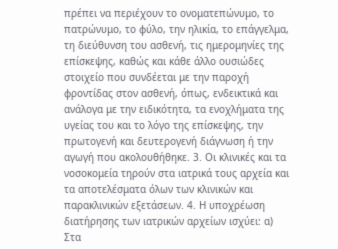πρέπει να περιέχουν το ονοματεπώνυμο, το πατρώνυμο, το φύλο, την ηλικία, το επάγγελμα, τη διεύθυνση του ασθενή, τις ημερομηνίες της επίσκεψης, καθώς και κάθε άλλο ουσιώδες στοιχείο που συνδέεται με την παροχή φροντίδας στον ασθενή, όπως, ενδεικτικά και ανάλογα με την ειδικότητα, τα ενοχλήματα της υγείας του και το λόγο της επίσκεψης, την πρωτογενή και δευτερογενή διάγνωση ή την αγωγή που ακολουθήθηκε. 3. Οι κλινικές και τα νοσοκομεία τηρούν στα ιατρικά τους αρχεία και τα αποτελέσματα όλων των κλινικών και παρακλινικών εξετάσεων. 4. Η υποχρέωση διατήρησης των ιατρικών αρχείων ισχύει: α) Στα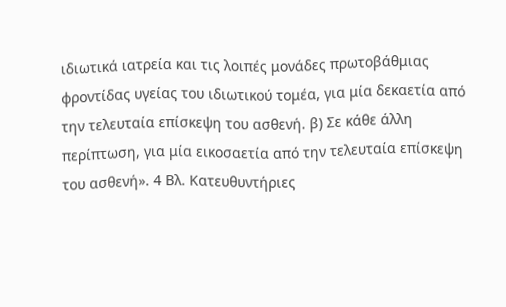ιδιωτικά ιατρεία και τις λοιπές μονάδες πρωτοβάθμιας φροντίδας υγείας του ιδιωτικού τομέα, για μία δεκαετία από την τελευταία επίσκεψη του ασθενή. β) Σε κάθε άλλη περίπτωση, για μία εικοσαετία από την τελευταία επίσκεψη του ασθενή». 4 Βλ. Κατευθυντήριες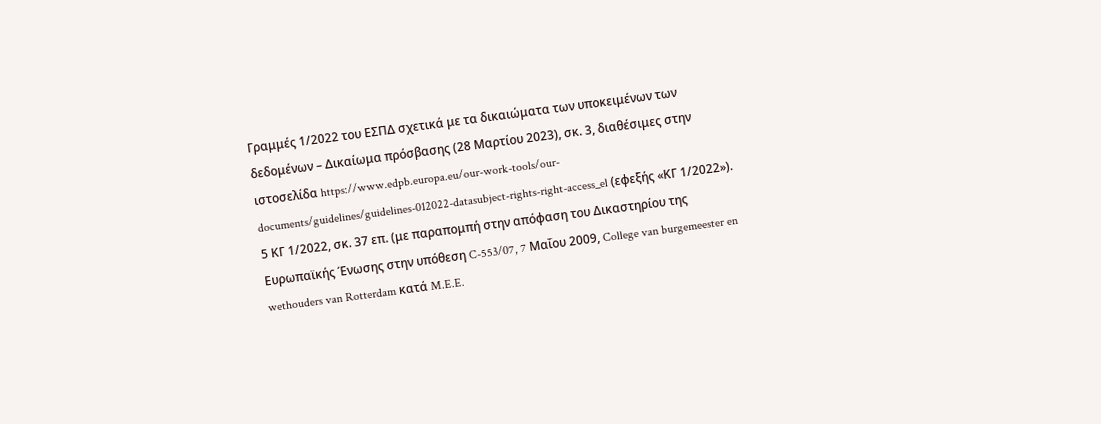Γραμμές 1/2022 του ΕΣΠΔ σχετικά με τα δικαιώματα των υποκειμένων των δεδομένων – Δικαίωμα πρόσβασης (28 Μαρτίου 2023), σκ. 3, διαθέσιμες στην ιστοσελίδα https://www.edpb.europa.eu/our-work-tools/our-documents/guidelines/guidelines-012022-datasubject-rights-right-access_el (εφεξής «ΚΓ 1/2022»). 5 ΚΓ 1/2022, σκ. 37 επ. (με παραπομπή στην απόφαση του Δικαστηρίου της Ευρωπαϊκής Ένωσης στην υπόθεση C-553/07, 7 Μαΐου 2009, College van burgemeester en wethouders van Rotterdam κατά M.E.E.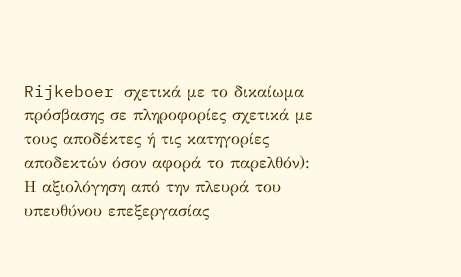Rijkeboer σχετικά με το δικαίωμα πρόσβασης σε πληροφορίες σχετικά με τους αποδέκτες ή τις κατηγορίες αποδεκτών όσον αφορά το παρελθόν): Η αξιολόγηση από την πλευρά του υπευθύνου επεξεργασίας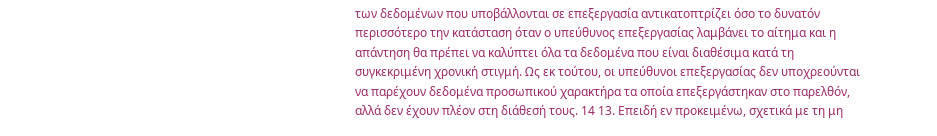των δεδομένων που υποβάλλονται σε επεξεργασία αντικατοπτρίζει όσο το δυνατόν περισσότερο την κατάσταση όταν ο υπεύθυνος επεξεργασίας λαμβάνει το αίτημα και η απάντηση θα πρέπει να καλύπτει όλα τα δεδομένα που είναι διαθέσιμα κατά τη συγκεκριμένη χρονική στιγμή. Ως εκ τούτου, οι υπεύθυνοι επεξεργασίας δεν υποχρεούνται να παρέχουν δεδομένα προσωπικού χαρακτήρα τα οποία επεξεργάστηκαν στο παρελθόν, αλλά δεν έχουν πλέον στη διάθεσή τους. 14 13. Επειδή εν προκειμένω, σχετικά με τη μη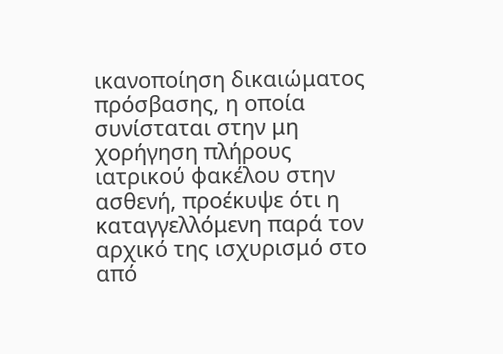ικανοποίηση δικαιώματος πρόσβασης, η οποία συνίσταται στην μη χορήγηση πλήρους ιατρικού φακέλου στην ασθενή, προέκυψε ότι η καταγγελλόμενη παρά τον αρχικό της ισχυρισμό στο από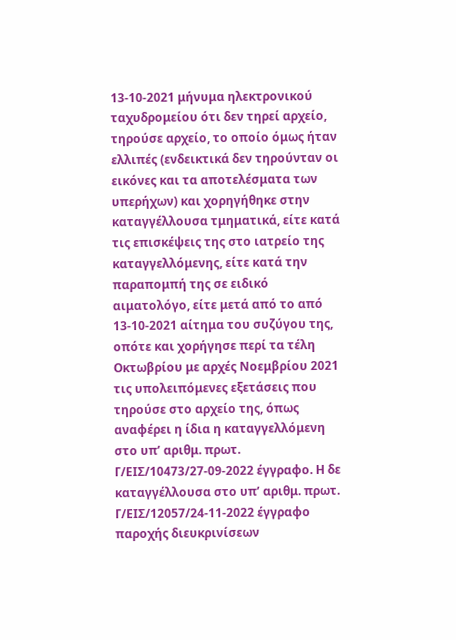13-10-2021 μήνυμα ηλεκτρονικού ταχυδρομείου ότι δεν τηρεί αρχείο, τηρούσε αρχείο, το οποίο όμως ήταν ελλιπές (ενδεικτικά δεν τηρούνταν οι εικόνες και τα αποτελέσματα των υπερήχων) και χορηγήθηκε στην καταγγέλλουσα τμηματικά, είτε κατά τις επισκέψεις της στο ιατρείο της καταγγελλόμενης, είτε κατά την παραπομπή της σε ειδικό αιματολόγο, είτε μετά από το από 13-10-2021 αίτημα του συζύγου της, οπότε και χορήγησε περί τα τέλη Οκτωβρίου με αρχές Νοεμβρίου 2021 τις υπολειπόμενες εξετάσεις που τηρούσε στο αρχείο της, όπως αναφέρει η ίδια η καταγγελλόμενη στο υπ’ αριθμ. πρωτ. Γ/ΕΙΣ/10473/27-09-2022 έγγραφο. Η δε καταγγέλλουσα στο υπ’ αριθμ. πρωτ. Γ/ΕΙΣ/12057/24-11-2022 έγγραφο παροχής διευκρινίσεων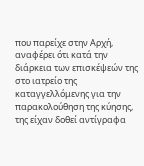που παρείχε στην Αρχή, αναφέρει ότι κατά την διάρκεια των επισκέψεών της στο ιατρείο της καταγγελλόμενης για την παρακολούθηση της κύησης, της είχαν δοθεί αντίγραφα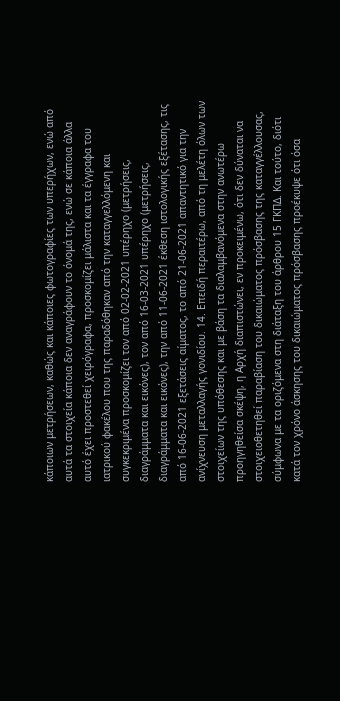κάποιων μετρήσεων, καθώς και κάποιες φωτογραφίες των υπερήχων, ενώ από αυτά τα στοιχεία κάποια δεν αναγράφουν το όνομά της, ενώ σε κάποια άλλα αυτό έχει προστεθεί χειρόγραφα, προσκομίζει μάλιστα και τα έγγραφα του ιατρικού φακέλου που της παραδόθηκαν από την καταγγελλόμενη και συγκεκριμένα προσκομίζει τον από 02-02-2021 υπέρηχο (μετρήσεις, διαγράμματα και εικόνες), τον από 16-03-2021 υπέρηχο (μετρήσεις, διαγράμματα και εικόνες), την από 11-06-2021 έκθεση ιστολογικής εξέτασης, τις από 16-06-2021 εξετάσεις αίματος, το από 21-06-2021 απαντητικό για την ανίχνευση μεταλλαγής γονιδίου. 14. Επειδή περαιτέρω, από τη μελέτη όλων των στοιχείων της υπόθεσης και με βάση τα διαλαμβανόμενα στην ανωτέρω προηγηθείσα σκέψη, η Αρχή διαπιστώνει, εν προκειμένω, ότι δεν δύναται να στοιχειοθετηθεί παραβίαση του δικαιώματος πρόσβασης της καταγγέλλουσας, σύμφωνα με τα οριζόμενα στη διάταξη του άρθρου 15 ΓΚΠΔ. Και τούτο, διότι κατά τον χρόνο άσκησης του δικαιώματος πρόσβασης προέκυψε ότι όσα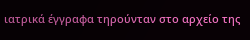ιατρικά έγγραφα τηρούνταν στο αρχείο της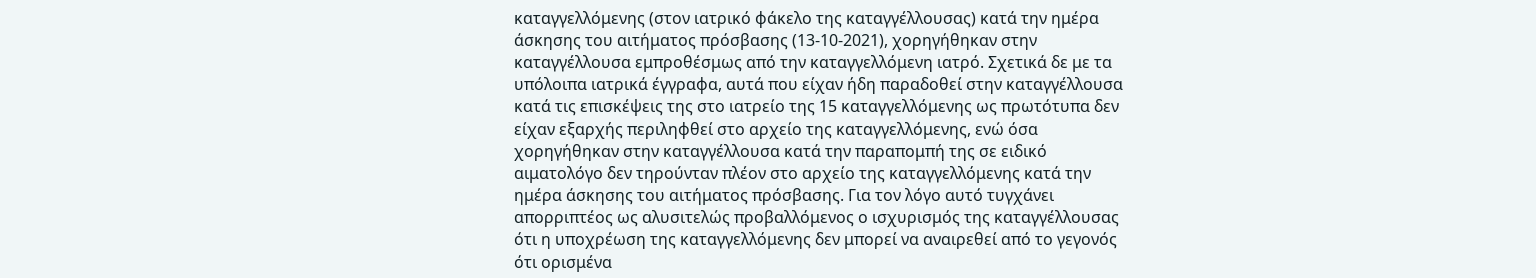καταγγελλόμενης (στον ιατρικό φάκελο της καταγγέλλουσας) κατά την ημέρα άσκησης του αιτήματος πρόσβασης (13-10-2021), χορηγήθηκαν στην καταγγέλλουσα εμπροθέσμως από την καταγγελλόμενη ιατρό. Σχετικά δε με τα υπόλοιπα ιατρικά έγγραφα, αυτά που είχαν ήδη παραδοθεί στην καταγγέλλουσα κατά τις επισκέψεις της στο ιατρείο της 15 καταγγελλόμενης ως πρωτότυπα δεν είχαν εξαρχής περιληφθεί στο αρχείο της καταγγελλόμενης, ενώ όσα χορηγήθηκαν στην καταγγέλλουσα κατά την παραπομπή της σε ειδικό αιματολόγο δεν τηρούνταν πλέον στο αρχείο της καταγγελλόμενης κατά την ημέρα άσκησης του αιτήματος πρόσβασης. Για τον λόγο αυτό τυγχάνει απορριπτέος ως αλυσιτελώς προβαλλόμενος ο ισχυρισμός της καταγγέλλουσας ότι η υποχρέωση της καταγγελλόμενης δεν μπορεί να αναιρεθεί από το γεγονός ότι ορισμένα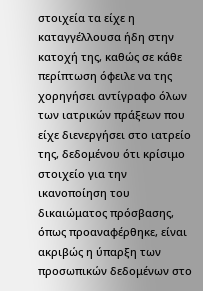στοιχεία τα είχε η καταγγέλλουσα ήδη στην κατοχή της, καθώς σε κάθε περίπτωση όφειλε να της χορηγήσει αντίγραφο όλων των ιατρικών πράξεων που είχε διενεργήσει στο ιατρείο της, δεδομένου ότι κρίσιμο στοιχείο για την ικανοποίηση του δικαιώματος πρόσβασης, όπως προαναφέρθηκε, είναι ακριβώς η ύπαρξη των προσωπικών δεδομένων στο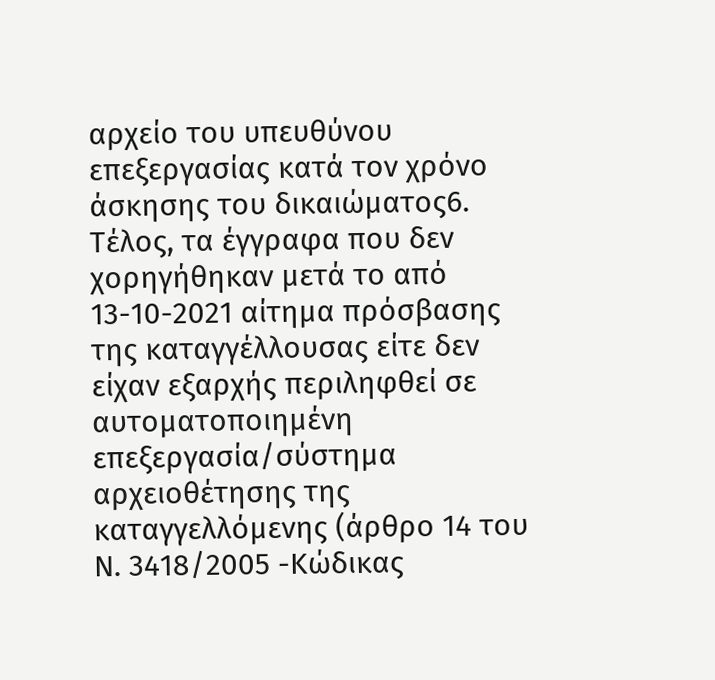αρχείο του υπευθύνου επεξεργασίας κατά τον χρόνο άσκησης του δικαιώματος6. Τέλος, τα έγγραφα που δεν χορηγήθηκαν μετά το από 13-10-2021 αίτημα πρόσβασης της καταγγέλλουσας είτε δεν είχαν εξαρχής περιληφθεί σε αυτοματοποιημένη επεξεργασία/σύστημα αρχειοθέτησης της καταγγελλόμενης (άρθρο 14 του Ν. 3418/2005 -Κώδικας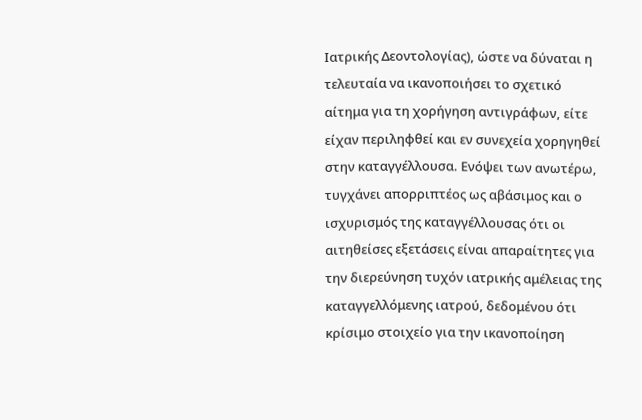Ιατρικής Δεοντολογίας), ώστε να δύναται η τελευταία να ικανοποιήσει το σχετικό αίτημα για τη χορήγηση αντιγράφων, είτε είχαν περιληφθεί και εν συνεχεία χορηγηθεί στην καταγγέλλουσα. Ενόψει των ανωτέρω, τυγχάνει απορριπτέος ως αβάσιμος και ο ισχυρισμός της καταγγέλλουσας ότι οι αιτηθείσες εξετάσεις είναι απαραίτητες για την διερεύνηση τυχόν ιατρικής αμέλειας της καταγγελλόμενης ιατρού, δεδομένου ότι κρίσιμο στοιχείο για την ικανοποίηση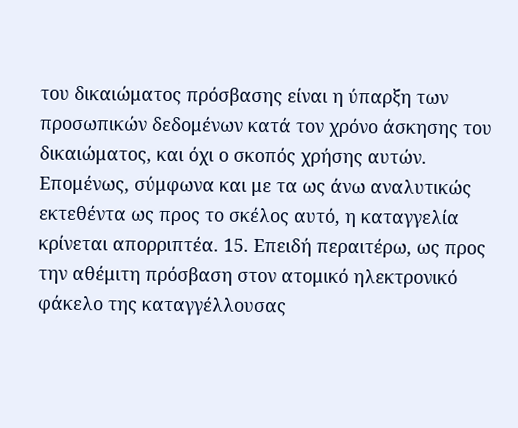του δικαιώματος πρόσβασης είναι η ύπαρξη των προσωπικών δεδομένων κατά τον χρόνο άσκησης του δικαιώματος, και όχι ο σκοπός χρήσης αυτών. Επομένως, σύμφωνα και με τα ως άνω αναλυτικώς εκτεθέντα ως προς το σκέλος αυτό, η καταγγελία κρίνεται απορριπτέα. 15. Επειδή περαιτέρω, ως προς την αθέμιτη πρόσβαση στον ατομικό ηλεκτρονικό φάκελο της καταγγέλλουσας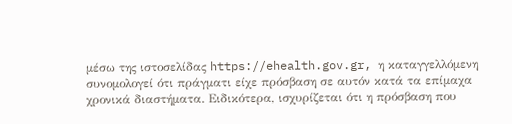μέσω της ιστοσελίδας https://ehealth.gov.gr, η καταγγελλόμενη συνομολογεί ότι πράγματι είχε πρόσβαση σε αυτόν κατά τα επίμαχα χρονικά διαστήματα. Ειδικότερα, ισχυρίζεται ότι η πρόσβαση που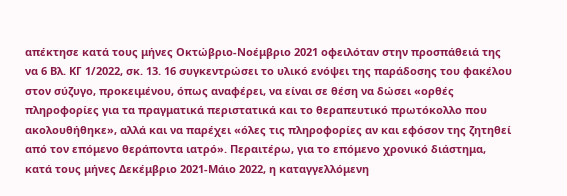απέκτησε κατά τους μήνες Οκτώβριο-Νοέμβριο 2021 οφειλόταν στην προσπάθειά της να 6 Βλ. ΚΓ 1/2022, σκ. 13. 16 συγκεντρώσει το υλικό ενόψει της παράδοσης του φακέλου στον σύζυγο, προκειμένου, όπως αναφέρει, να είναι σε θέση να δώσει «ορθές πληροφορίες για τα πραγματικά περιστατικά και το θεραπευτικό πρωτόκολλο που ακολουθήθηκε», αλλά και να παρέχει «όλες τις πληροφορίες αν και εφόσον της ζητηθεί από τον επόμενο θεράποντα ιατρό». Περαιτέρω, για το επόμενο χρονικό διάστημα, κατά τους μήνες Δεκέμβριο 2021-Μάιο 2022, η καταγγελλόμενη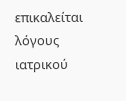επικαλείται λόγους ιατρικού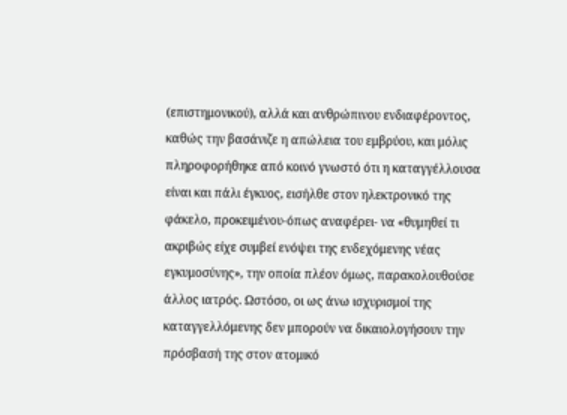(επιστημονικού), αλλά και ανθρώπινου ενδιαφέροντος, καθώς την βασάνιζε η απώλεια του εμβρύου, και μόλις πληροφορήθηκε από κοινό γνωστό ότι η καταγγέλλουσα είναι και πάλι έγκυος, εισήλθε στον ηλεκτρονικό της φάκελο, προκειμένου-όπως αναφέρει- να «θυμηθεί τι ακριβώς είχε συμβεί ενόψει της ενδεχόμενης νέας εγκυμοσύνης», την οποία πλέον όμως, παρακολουθούσε άλλος ιατρός. Ωστόσο, οι ως άνω ισχυρισμοί της καταγγελλόμενης δεν μπορούν να δικαιολογήσουν την πρόσβασή της στον ατομικό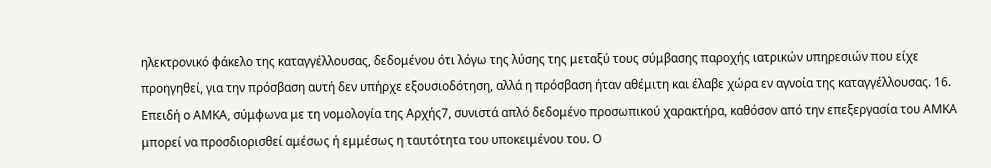ηλεκτρονικό φάκελο της καταγγέλλουσας, δεδομένου ότι λόγω της λύσης της μεταξύ τους σύμβασης παροχής ιατρικών υπηρεσιών που είχε προηγηθεί, για την πρόσβαση αυτή δεν υπήρχε εξουσιοδότηση, αλλά η πρόσβαση ήταν αθέμιτη και έλαβε χώρα εν αγνοία της καταγγέλλουσας. 16. Επειδή ο ΑΜΚΑ, σύμφωνα με τη νομολογία της Αρχής7, συνιστά απλό δεδομένο προσωπικού χαρακτήρα, καθόσον από την επεξεργασία του ΑΜΚΑ μπορεί να προσδιορισθεί αμέσως ή εμμέσως η ταυτότητα του υποκειμένου του. Ο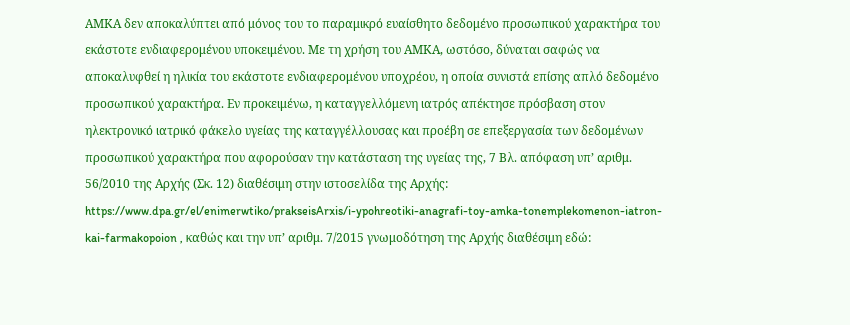ΑΜΚΑ δεν αποκαλύπτει από μόνος του το παραμικρό ευαίσθητο δεδομένο προσωπικού χαρακτήρα του εκάστοτε ενδιαφερομένου υποκειμένου. Με τη χρήση του ΑΜΚΑ, ωστόσο, δύναται σαφώς να αποκαλυφθεί η ηλικία του εκάστοτε ενδιαφερομένου υποχρέου, η οποία συνιστά επίσης απλό δεδομένο προσωπικού χαρακτήρα. Εν προκειμένω, η καταγγελλόμενη ιατρός απέκτησε πρόσβαση στον ηλεκτρονικό ιατρικό φάκελο υγείας της καταγγέλλουσας και προέβη σε επεξεργασία των δεδομένων προσωπικού χαρακτήρα που αφορούσαν την κατάσταση της υγείας της, 7 Βλ. απόφαση υπ’ αριθμ. 56/2010 της Αρχής (Σκ. 12) διαθέσιμη στην ιστοσελίδα της Αρχής: https://www.dpa.gr/el/enimerwtiko/prakseisArxis/i-ypohreotiki-anagrafi-toy-amka-tonemplekomenon-iatron-kai-farmakopoion , καθώς και την υπ’ αριθμ. 7/2015 γνωμοδότηση της Αρχής διαθέσιμη εδώ: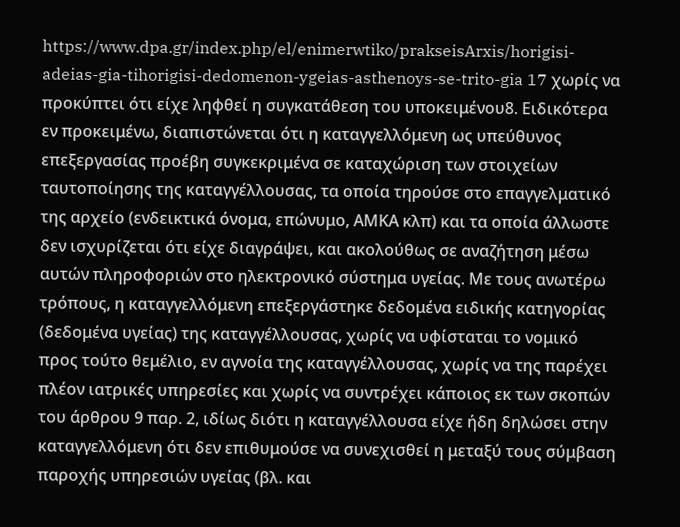https://www.dpa.gr/index.php/el/enimerwtiko/prakseisArxis/horigisi-adeias-gia-tihorigisi-dedomenon-ygeias-asthenoys-se-trito-gia 17 χωρίς να προκύπτει ότι είχε ληφθεί η συγκατάθεση του υποκειμένου8. Ειδικότερα εν προκειμένω, διαπιστώνεται ότι η καταγγελλόμενη ως υπεύθυνος επεξεργασίας προέβη συγκεκριμένα σε καταχώριση των στοιχείων ταυτοποίησης της καταγγέλλουσας, τα οποία τηρούσε στο επαγγελματικό της αρχείο (ενδεικτικά όνομα, επώνυμο, ΑΜΚΑ κλπ) και τα οποία άλλωστε δεν ισχυρίζεται ότι είχε διαγράψει, και ακολούθως σε αναζήτηση μέσω αυτών πληροφοριών στο ηλεκτρονικό σύστημα υγείας. Με τους ανωτέρω τρόπους, η καταγγελλόμενη επεξεργάστηκε δεδομένα ειδικής κατηγορίας (δεδομένα υγείας) της καταγγέλλουσας, χωρίς να υφίσταται το νομικό προς τούτο θεμέλιο, εν αγνοία της καταγγέλλουσας, χωρίς να της παρέχει πλέον ιατρικές υπηρεσίες και χωρίς να συντρέχει κάποιος εκ των σκοπών του άρθρου 9 παρ. 2, ιδίως διότι η καταγγέλλουσα είχε ήδη δηλώσει στην καταγγελλόμενη ότι δεν επιθυμούσε να συνεχισθεί η μεταξύ τους σύμβαση παροχής υπηρεσιών υγείας (βλ. και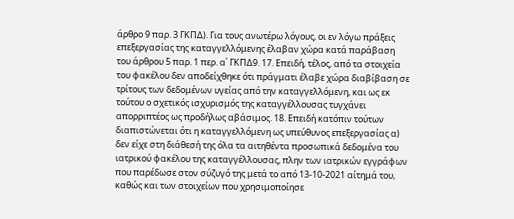άρθρο 9 παρ. 3 ΓΚΠΔ). Για τους ανωτέρω λόγους, οι εν λόγω πράξεις επεξεργασίας της καταγγελλόμενης έλαβαν χώρα κατά παράβαση του άρθρου 5 παρ. 1 περ. α΄ ΓΚΠΔ9. 17. Επειδή, τέλος, από τα στοιχεία του φακέλου δεν αποδείχθηκε ότι πράγματι έλαβε χώρα διαβίβαση σε τρίτους των δεδομένων υγείας από την καταγγελλόμενη, και ως εκ τούτου ο σχετικός ισχυρισμός της καταγγέλλουσας τυγχάνει απορριπτέος ως προδήλως αβάσιμος. 18. Επειδή κατόπιν τούτων διαπιστώνεται ότι η καταγγελλόμενη ως υπεύθυνος επεξεργασίας α) δεν είχε στη διάθεσή της όλα τα αιτηθέντα προσωπικά δεδομένα του ιατρικού φακέλου της καταγγέλλουσας, πλην των ιατρικών εγγράφων που παρέδωσε στον σύζυγό της μετά το από 13-10-2021 αίτημά του, καθώς και των στοιχείων που χρησιμοποίησε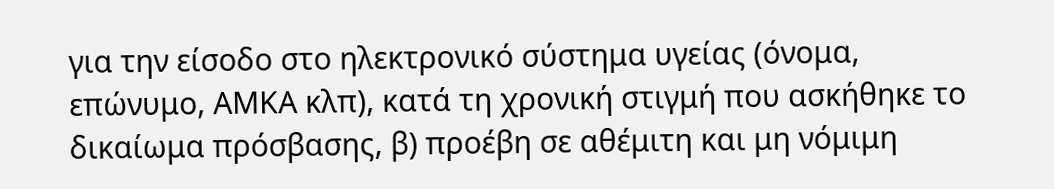για την είσοδο στο ηλεκτρονικό σύστημα υγείας (όνομα, επώνυμο, ΑΜΚΑ κλπ), κατά τη χρονική στιγμή που ασκήθηκε το δικαίωμα πρόσβασης, β) προέβη σε αθέμιτη και μη νόμιμη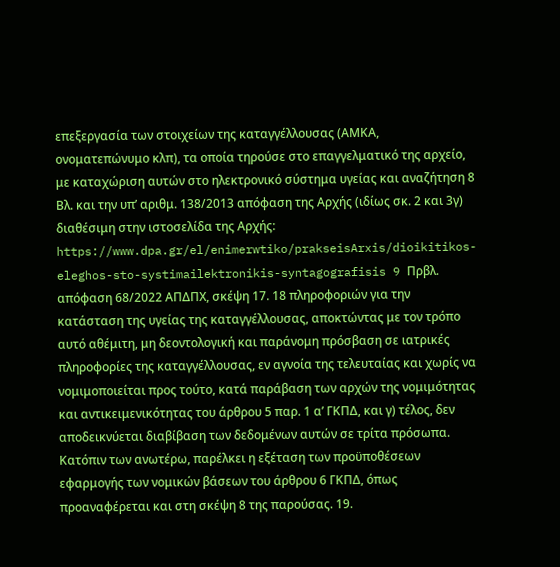επεξεργασία των στοιχείων της καταγγέλλουσας (ΑΜΚΑ, ονοματεπώνυμο κλπ), τα οποία τηρούσε στο επαγγελματικό της αρχείο, με καταχώριση αυτών στο ηλεκτρονικό σύστημα υγείας και αναζήτηση 8 Βλ. και την υπ’ αριθμ. 138/2013 απόφαση της Αρχής (ιδίως σκ. 2 και 3γ) διαθέσιμη στην ιστοσελίδα της Αρχής: https://www.dpa.gr/el/enimerwtiko/prakseisArxis/dioikitikos-eleghos-sto-systimailektronikis-syntagografisis 9 Πρβλ. απόφαση 68/2022 ΑΠΔΠΧ, σκέψη 17. 18 πληροφοριών για την κατάσταση της υγείας της καταγγέλλουσας, αποκτώντας με τον τρόπο αυτό αθέμιτη, μη δεοντολογική και παράνομη πρόσβαση σε ιατρικές πληροφορίες της καταγγέλλουσας, εν αγνοία της τελευταίας και χωρίς να νομιμοποιείται προς τούτο, κατά παράβαση των αρχών της νομιμότητας και αντικειμενικότητας του άρθρου 5 παρ. 1 α’ ΓΚΠΔ, και γ) τέλος, δεν αποδεικνύεται διαβίβαση των δεδομένων αυτών σε τρίτα πρόσωπα. Κατόπιν των ανωτέρω, παρέλκει η εξέταση των προϋποθέσεων εφαρμογής των νομικών βάσεων του άρθρου 6 ΓΚΠΔ, όπως προαναφέρεται και στη σκέψη 8 της παρούσας. 19.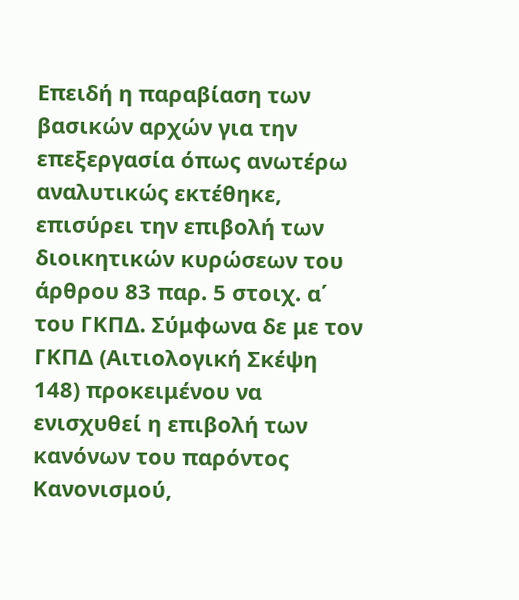Επειδή η παραβίαση των βασικών αρχών για την επεξεργασία όπως ανωτέρω αναλυτικώς εκτέθηκε, επισύρει την επιβολή των διοικητικών κυρώσεων του άρθρου 83 παρ. 5 στοιχ. α΄ του ΓΚΠΔ. Σύμφωνα δε με τον ΓΚΠΔ (Αιτιολογική Σκέψη 148) προκειμένου να ενισχυθεί η επιβολή των κανόνων του παρόντος Κανονισμού,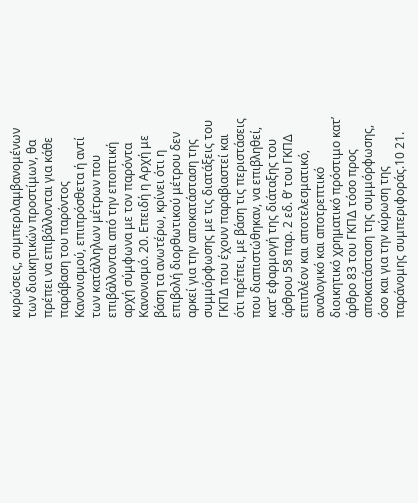κυρώσεις, συμπεριλαμβανομένων των διοικητικών προστίμων, θα πρέπει να επιβάλλονται για κάθε παράβαση του παρόντος Κανονισμού, επιπρόσθετα ή αντί των κατάλληλων μέτρων που επιβάλλονται από την εποπτική αρχή σύμφωνα με τον παρόντα Κανονισμό. 20. Επειδή η Αρχή με βάση τα ανωτέρω, κρίνει ότι η επιβολή διορθωτικού μέτρου δεν αρκεί για την αποκατάσταση της συμμόρφωσης με τις διατάξεις του ΓΚΠΔ που έχουν παραβιαστεί και ότι πρέπει, με βάση τις περιστάσεις που διαπιστώθηκαν, να επιβληθεί, κατ’ εφαρμογή της διάταξης του άρθρου 58 παρ. 2 εδ. θ’ του ΓΚΠΔ επιπλέον και αποτελεσματικό, αναλογικό και αποτρεπτικό διοικητικό χρηματικό πρόστιμο κατ’ άρθρο 83 του ΓΚΠΔ τόσο προς αποκατάσταση της συμμόρφωσης, όσο και για την κύρωση της παράνομης συμπεριφοράς.10 21.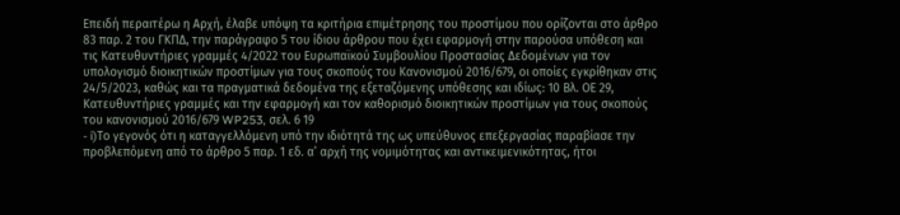Επειδή περαιτέρω η Αρχή, έλαβε υπόψη τα κριτήρια επιμέτρησης του προστίμου που ορίζονται στο άρθρο 83 παρ. 2 του ΓΚΠΔ, την παράγραφο 5 του ίδιου άρθρου που έχει εφαρμογή στην παρούσα υπόθεση και τις Κατευθυντήριες γραμμές 4/2022 του Ευρωπαϊκού Συμβουλίου Προστασίας Δεδομένων για τον υπολογισμό διοικητικών προστίμων για τους σκοπούς του Κανονισμού 2016/679, οι οποίες εγκρίθηκαν στις 24/5/2023, καθώς και τα πραγματικά δεδομένα της εξεταζόμενης υπόθεσης και ιδίως: 10 Βλ. ΟΕ 29, Κατευθυντήριες γραμμές και την εφαρμογή και τον καθορισμό διοικητικών προστίμων για τους σκοπούς του κανονισμού 2016/679 WP253, σελ. 6 19
- i)Το γεγονός ότι η καταγγελλόμενη υπό την ιδιότητά της ως υπεύθυνος επεξεργασίας παραβίασε την προβλεπόμενη από το άρθρο 5 παρ. 1 εδ. α’ αρχή της νοµιµότητας και αντικειµενικότητας, ήτοι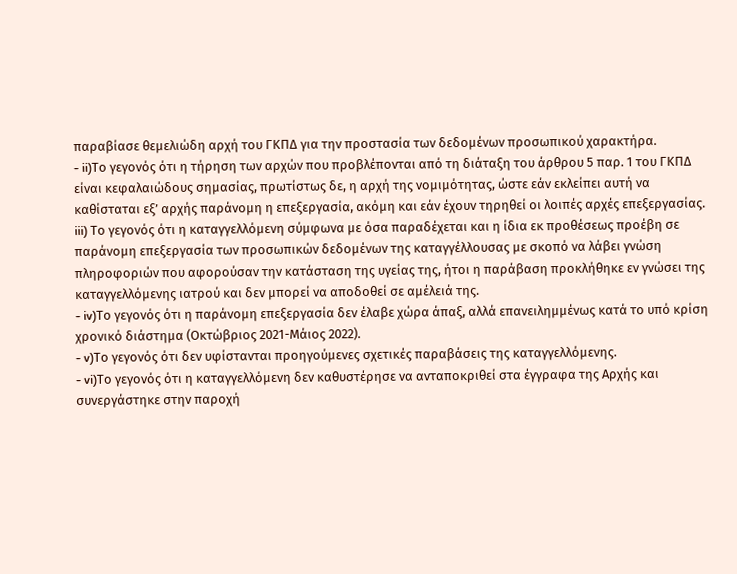παραβίασε θεµελιώδη αρχή του ΓΚΠ∆ για την προστασία των δεδοµένων προσωπικού χαρακτήρα.
- ii)Το γεγονός ότι η τήρηση των αρχών που προβλέπονται από τη διάταξη του άρθρου 5 παρ. 1 του ΓΚΠ∆ είναι κεφαλαιώδους σηµασίας, πρωτίστως δε, η αρχή της νοµιµότητας, ώστε εάν εκλείπει αυτή να καθίσταται εξ’ αρχής παράνοµη η επεξεργασία, ακόµη και εάν έχουν τηρηθεί οι λοιπές αρχές επεξεργασίας. iii) Το γεγονός ότι η καταγγελλόμενη σύμφωνα με όσα παραδέχεται και η ίδια εκ προθέσεως προέβη σε παράνομη επεξεργασία των προσωπικών δεδομένων της καταγγέλλουσας με σκοπό να λάβει γνώση πληροφοριών που αφορούσαν την κατάσταση της υγείας της, ήτοι η παράβαση προκλήθηκε εν γνώσει της καταγγελλόμενης ιατρού και δεν μπορεί να αποδοθεί σε αμέλειά της.
- iv)Το γεγονός ότι η παράνομη επεξεργασία δεν έλαβε χώρα άπαξ, αλλά επανειλημμένως κατά το υπό κρίση χρονικό διάστημα (Οκτώβριος 2021-Μάιος 2022).
- v)Το γεγονός ότι δεν υφίστανται προηγούμενες σχετικές παραβάσεις της καταγγελλόμενης.
- vi)Το γεγονός ότι η καταγγελλόμενη δεν καθυστέρησε να ανταποκριθεί στα έγγραφα της Αρχής και συνεργάστηκε στην παροχή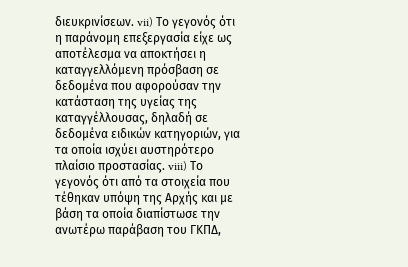διευκρινίσεων. vii) Το γεγονός ότι η παράνομη επεξεργασία είχε ως αποτέλεσμα να αποκτήσει η καταγγελλόμενη πρόσβαση σε δεδομένα που αφορούσαν την κατάσταση της υγείας της καταγγέλλουσας, δηλαδή σε δεδομένα ειδικών κατηγοριών, για τα οποία ισχύει αυστηρότερο πλαίσιο προστασίας. viii) Το γεγονός ότι από τα στοιχεία που τέθηκαν υπόψη της Αρχής και με βάση τα οποία διαπίστωσε την ανωτέρω παράβαση του ΓΚΠΔ,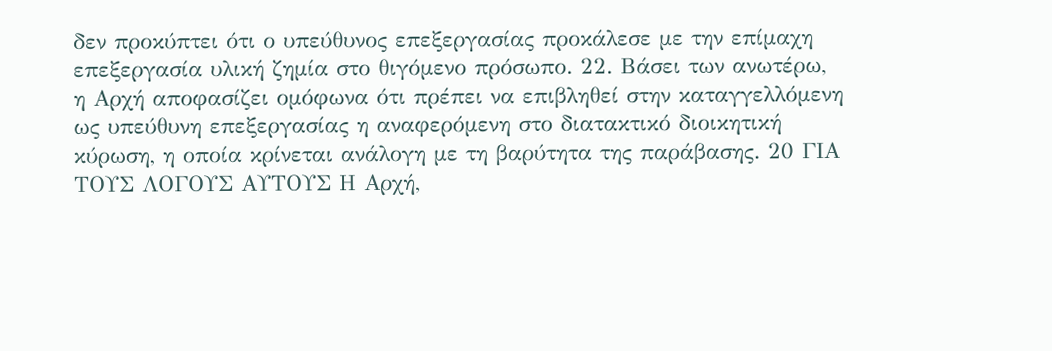δεν προκύπτει ότι ο υπεύθυνος επεξεργασίας προκάλεσε με την επίμαχη επεξεργασία υλική ζημία στο θιγόμενο πρόσωπο. 22. Βάσει των ανωτέρω, η Αρχή αποφασίζει ομόφωνα ότι πρέπει να επιβληθεί στην καταγγελλόμενη ως υπεύθυνη επεξεργασίας η αναφερόμενη στο διατακτικό διοικητική κύρωση, η οποία κρίνεται ανάλογη με τη βαρύτητα της παράβασης. 20 ΓΙΑ ΤΟΥΣ ΛΟΓΟΥΣ ΑΥΤΟΥΣ Η Αρχή,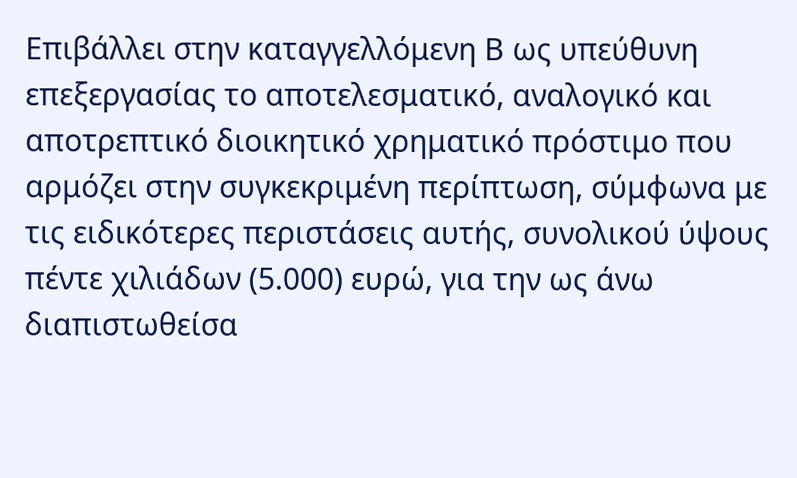Επιβάλλει στην καταγγελλόμενη Β ως υπεύθυνη επεξεργασίας το αποτελεσματικό, αναλογικό και αποτρεπτικό διοικητικό χρηματικό πρόστιμο που αρμόζει στην συγκεκριμένη περίπτωση, σύμφωνα με τις ειδικότερες περιστάσεις αυτής, συνολικού ύψους πέντε χιλιάδων (5.000) ευρώ, για την ως άνω διαπιστωθείσα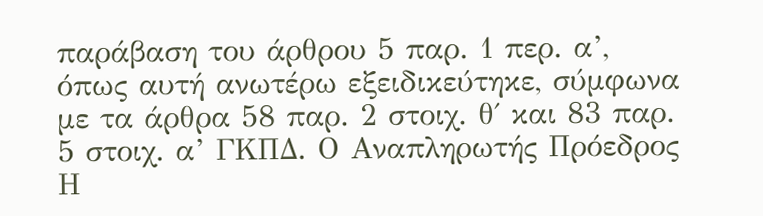παράβαση του άρθρου 5 παρ. 1 περ. α’, όπως αυτή ανωτέρω εξειδικεύτηκε, σύμφωνα με τα άρθρα 58 παρ. 2 στοιχ. θ΄ και 83 παρ. 5 στοιχ. α’ ΓΚΠΔ. Ο Αναπληρωτής Πρόεδρος Η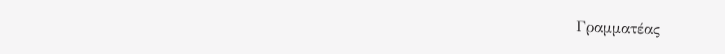Γραμματέας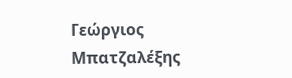Γεώργιος Μπατζαλέξης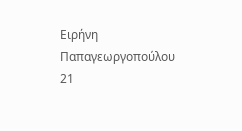Ειρήνη Παπαγεωργοπούλου 21